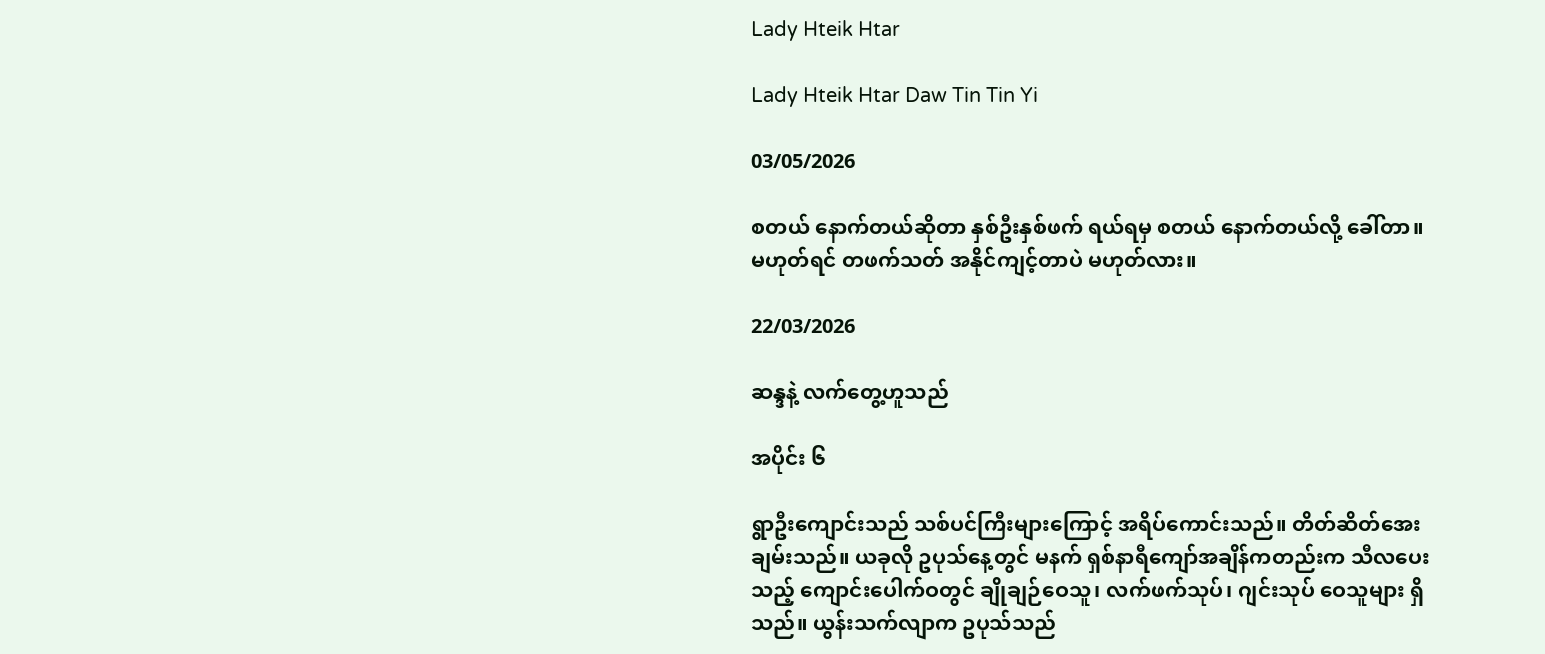Lady Hteik Htar

Lady Hteik Htar Daw Tin Tin Yi

03/05/2026

စတယ် နောက်တယ်ဆိုတာ နှစ်ဦးနှစ်ဖက် ရယ်ရမှ စတယ် နောက်တယ်လို့ ခေါ်တာ။
မဟုတ်ရင် တဖက်သတ် အနိုင်ကျင့်တာပဲ မဟုတ်လား။

22/03/2026

ဆန္ဒနဲ့ လက်တွေ့ဟူသည်

အပိုင်း ၆

ရွာဦးကျောင်းသည် သစ်ပင်ကြီးများကြောင့် အရိပ်ကောင်းသည်။ တိတ်ဆိတ်အေးချမ်းသည်။ ယခုလို ဥပုသ်နေ့တွင် မနက် ရှစ်နာရီ‌ကျော်အချိန်ကတည်းက သီလပေးသည့် ကျောင်းပေါက်ဝတွင် ချိုချဉ်ဝေသူ၊ လက်ဖက်သုပ်၊ ဂျင်းသုပ် ဝေသူများ ရှိသည်။ ယွန်းသက်လျာက ဥပုသ်သည်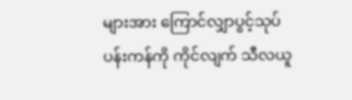များအား ကြောင်လျှာပွင့်သုပ် ပန်းကန်ကို ကိုင်လျက် သီလယူ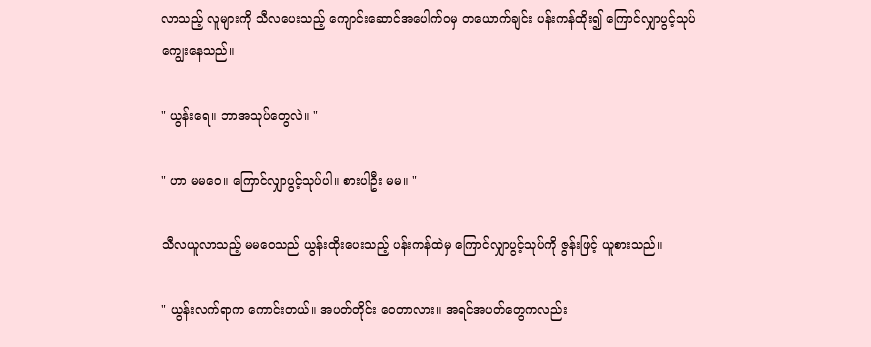လာသည့် လူများကို သီလပေးသည့် ‌ကျောင်းဆောင်အပေါက်ဝမှ တယောက်ချင်း ပန်းကန်ထိုး၍ ကြောင်လျှာပွင့်သုပ် ကျွေးနေသည်။

" ယွန်းရေ။ ဘာအသုပ်တွေလဲ။ "

" ဟာ မမဝေ။ ကြောင်လျှာပွင့်သုပ်ပါ။ စားပါဦး မမ။ "

သီလယူလာသည့် မမဝေသည် ယွန်းထိုးပေးသည့် ပန်းကန်ထဲမှ ကြောင်လျှာပွင့်သုပ်ကို ဇွန်းဖြင့် ယူစားသည်။

" ယွန်းလက်ရာက ကောင်းတယ်။ အပတ်တိုင်း ဝေတာလား။ အရင်အပတ်တွေကလည်း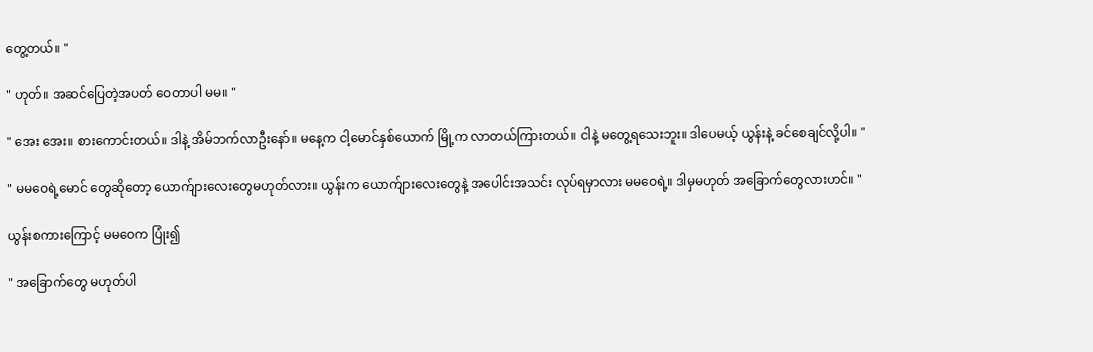တွေ့တယ်။ "

" ဟုတ်။ အဆင်ပြေတဲ့အပတ် ဝေတာပါ မမ။ "

" အေး အေး။ စားကောင်းတယ်။ ဒါနဲ့ အိမ်ဘက်လာဦးနော်။ မနေ့က ငါ့မောင်နှစ်ယောက် မြို့က လာတယ်ကြားတယ်။ ငါနဲ့ မတွေ့ရသေးဘူး။ ဒါပေမယ့် ယွန်းနဲ့ ခင်စေချင်လို့ပါ။ "

" မမဝေရဲ့မောင် တွေဆိုတော့ ယောက်ျားလေးတွေမဟုတ်လား။ ယွန်းက ယောက်ျားလေးတွေနဲ့ အပေါင်းအသင်း လုပ်ရမှာလား မမဝေရဲ့။ ဒါမှမဟုတ် အခြောက်တွေလားဟင်။ "

ယွန်းစကားကြောင့် မမဝေက ပြုံး၍

" အခြောက်တွေ မဟုတ်ပါ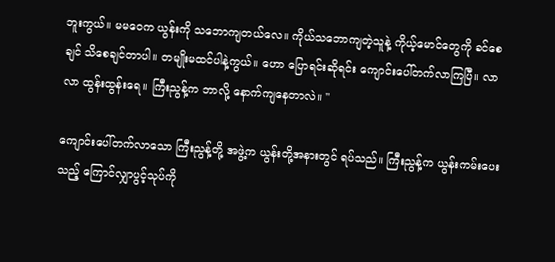ဘူးကွယ်။ မမဝေက ယွန်းကို သဘောကျတယ်လေ။ ‌ကိုယ်သဘောကျတဲ့သူနဲ့ ကိုယ့်မောင်တွေကို ခင်စေချင် သိစေချင်တာပါ။ တမျိုးမထင်ပါနဲ့ကွယ်။ ဟော ပြောရင်းဆိုရင်း ကျောင်းပေါ်တက်လာကြပြီ။ လာ လာ ထွန်းထွန်းရေ။ ကြီးညွန့်က ဘာလို့ နောက်ကျနေတာလဲ။ "

ကျောင်းပေါ်တက်လာသော ကြီးညွန့်တို့ အဖွဲ့က ယွန်းတို့အနားတွင် ရပ်သည်။ ကြီးညွန့်က ယွန်းကမ်းပေးသည့် ကြောင်လျှာပွင့်သုပ်ကို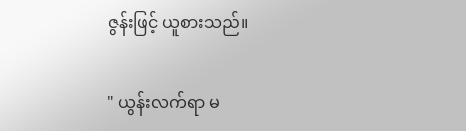ဇွန်းဖြင့် ယူစားသည်။

" ယွန်းလက်ရာ မ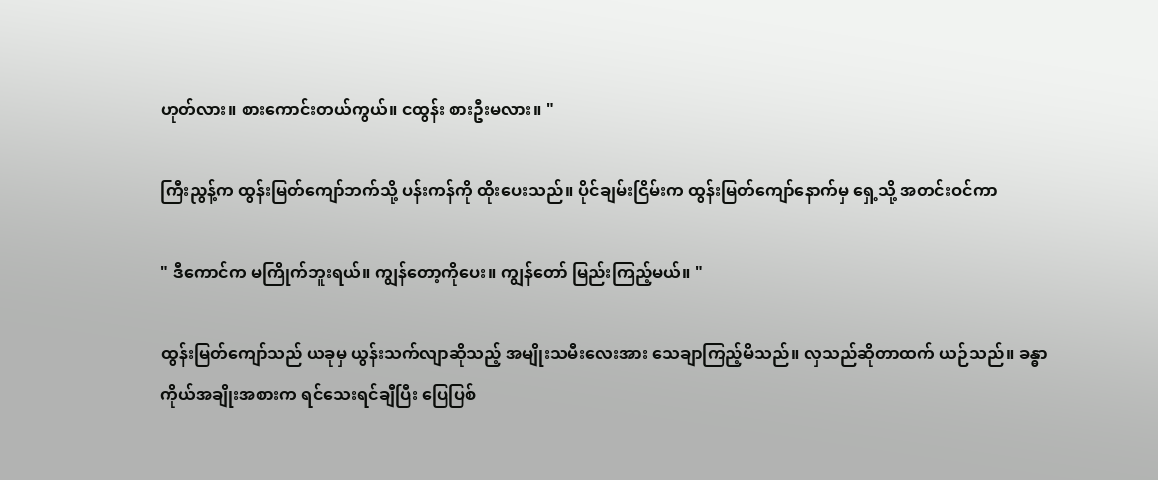ဟုတ်လား။ စားကောင်းတယ်ကွယ်။ ငထွန်း စားဦးမလား။ "

ကြီးညွန့်က ထွန်းမြတ်ကျော်ဘက်သို့ ပန်းကန်ကို ထိုးပေးသည်။ ပိုင်ချမ်းငြိမ်းက ထွန်းမြတ်ကျော်နောက်မှ ရှေ့သို့ အတင်းဝင်ကာ

" ဒီကောင်က မကြိုက်ဘူးရယ်။ ကျွန်တော့ကိုပေး။ ကျွန်တော် မြည်းကြည့်မယ်။ "

ထွန်းမြတ်ကျော်သည် ယခုမှ ယွန်းသက်လျာဆိုသည့် အမျိုးသမီးလေးအား သေချာကြည့်မိသည်။ လှသည်ဆိုတာထက် ယဉ်သည်။ ခန္ဓာကိုယ်အချိုးအစားက ရင်သေးရင်ချီပြီး ပြေပြစ်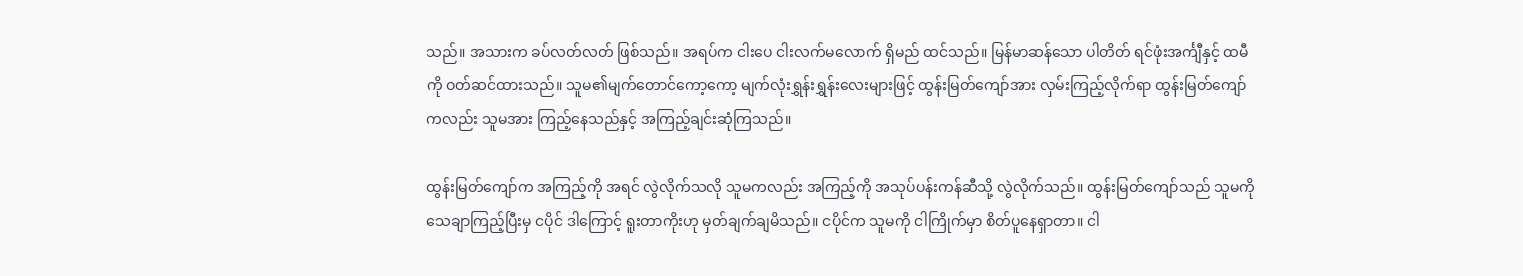သည်။ အသားက ခပ်လတ်လတ် ဖြစ်သည်။ အရပ်က ငါးပေ ငါးလက်မလောက် ရှိမည် ထင်သည်။ မြန်မာဆန်သော ပါတိတ် ရင်ဖုံးအင်္ကျီနှင့် ထမီကို ဝတ်ဆင်ထားသည်။ သူမ၏မျက်‌တောင်ကော့ကော့ မျက်လုံးရွှန်းရွှန်းလေးများဖြင့် ထွန်းမြတ်ကျော်အား လှမ်းကြည့်လိုက်ရာ ထွန်းမြတ်ကျော်ကလည်း သူမအား ကြည့်နေသည်နှင့် အကြည့်ချင်းဆုံကြသည်။

ထွန်းမြတ်ကျော်က အကြည့်ကို အရင် လွဲလိုက်သလို သူမကလည်း အကြည့်ကို အသုပ်ပန်းကန်ဆီသို့ လွဲလိုက်သည်။ ထွန်းမြတ်ကျော်သည် သူမကို သေချာကြည့်ပြီးမှ ငပိုင် ဒါကြောင့် ရူးတာကိုးဟု မှတ်ချက်ချမိသည်။ ငပိုင်က သူမကို ငါကြိုက်မှာ စိတ်ပူနေရှာတာ။ ငါ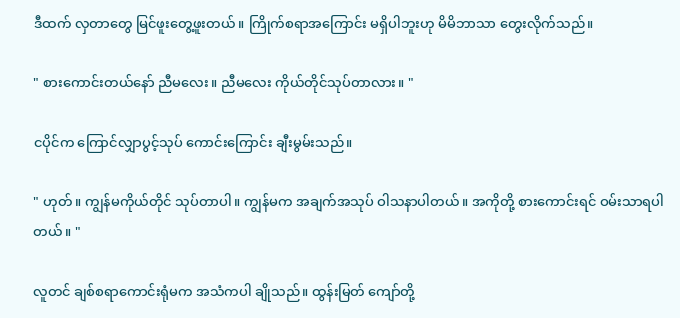ဒီထက် လှတာတွေ မြင်ဖူးတွေ့ဖူးတယ်။ ကြိုက်စရာအကြောင်း မရှိပါဘူးဟု မိမိဘာသာ တွေးလိုက်သည်။

" စားကောင်းတယ်နော် ညီမလေး။ ညီမလေး ကိုယ်တိုင်သုပ်တာလား။ "

ငပိုင်က ကြောင်လျှာပွင့်သုပ် ကောင်းကြောင်း ချီးမွမ်းသည်။

" ဟုတ်။ ကျွန်မကိုယ်တိုင် သုပ်တာပါ။ ကျွန်မက အချက်အသုပ် ဝါသနာပါတယ်။ ‌အကိုတို့ စားကောင်းရင် ဝမ်းသာရပါတယ်။ "

လူတင် ချစ်စရာကောင်းရုံမက အသံကပါ ချိုသည်။ ထွန်းမြတ်‌ ကျော်တို့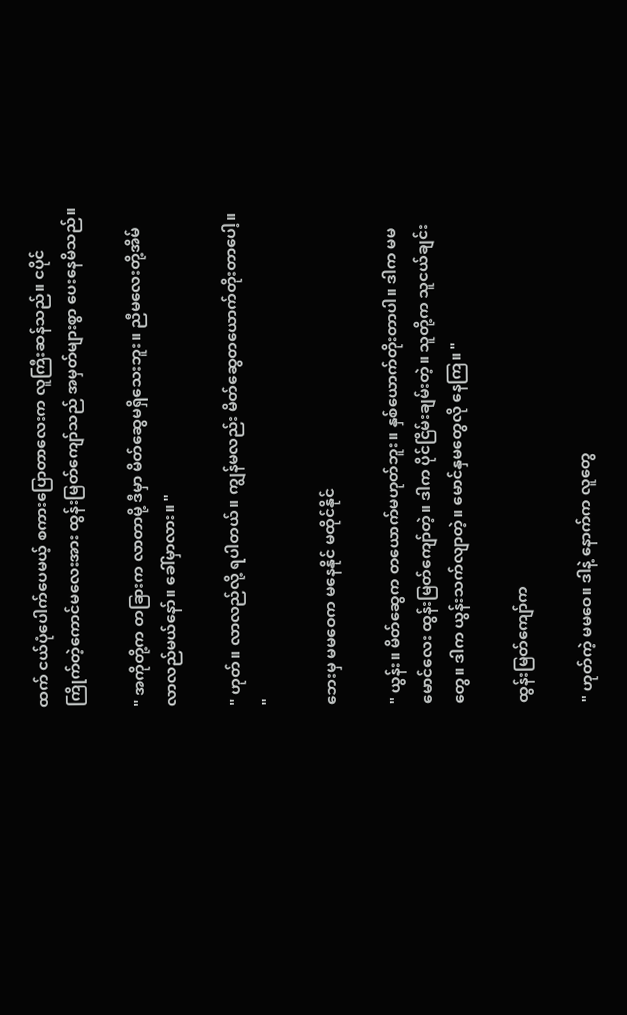ထက် ငယ်ပုံပေါက်ပေမယ့် စကားပြောတာ‌လေးက လူကြီးဆန်သည်။ ငပိုင်ကြိုက်တဲ့ကောင်မလေးအား ထွန်းမြတ်ကျော်သည် အမှတ်များစွာ ပေးနေမိသည်။

" အကိုတို့က တခြားက လာတာမို့ ဒီမှာ မိတ်ဆွေမရှိသေးဘူး။ ညီမလေးတို့အိမ် လာလည်မယ်နော်။ ခေါ်မှာလား။ "

" ဟုတ်။ လာလည်လို့ ရပါတယ်။ ကျွန်မလည်း မိတ်ဆွေတယောက်တိုးတာပေါ့။ "

ဘေးမှ မမဝေက မနေနိုင် မထိုင်နိုင်

" ယွန်း။ မိတ်ဆွေက တယောက်မဟုတ်ဘူး။ နှစ်ယောက်တိုးတာပါ။ ဒါက မမမောင်လေး ထွန်းမြတ်ကျော်တဲ့။ ဒါက ပိုင်ငြိမ်းချမ်းတဲ့။ သူတို့က သူငယ်ချင်းတွေ။ ဒါက ယွန်းသက်လျာတဲ့။ မောင်နှမတွေလို နေကြ။ "

ထွန်းမြတ်ကျော်က

" ဟုတ်ကဲ့ မမဝေ။ ဒါနဲ့ နောက်က လူတွေ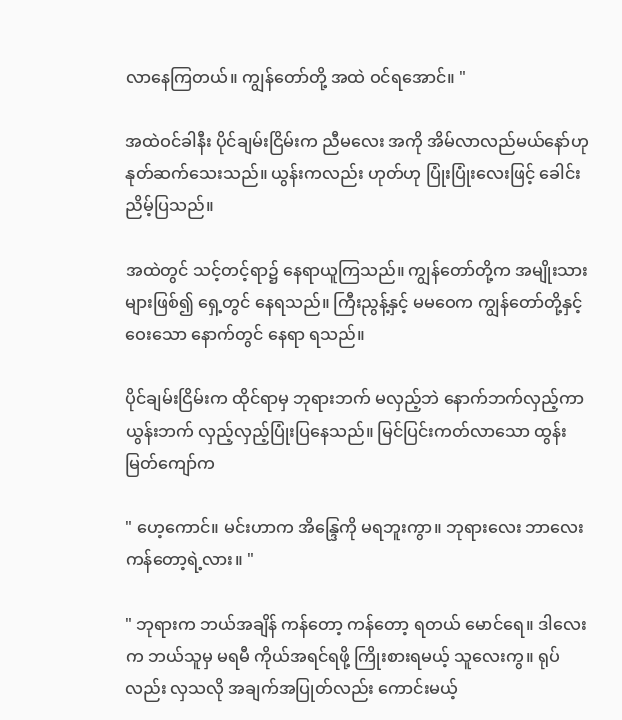လာနေကြတယ်။ ကျွန်တော်တို့ အထဲ ဝင်ရအောင်။ "

အထဲဝင်ခါနီး ပိုင်ချမ်းငြိမ်းက ညီမလေး အကို အိမ်လာလည်မယ်နော်ဟု နုတ်ဆက်သေးသည်။ ယွန်းကလည်း ဟုတ်ဟု ပြုံးပြုံးလေးဖြင့် ခေါင်းညိမ့်ပြသည်။

အထဲတွင် သင့်တင့်ရာ၌ နေရာယူကြသည်။ ကျွန်တော်တို့က အမျိုးသားများဖြစ်၍ ရှေ့တွင် နေရသည်။ ကြီးညွန့်နှင့် မမဝေက ကျွန်‌တော်တို့နှင့် ဝေးသော နောက်တွင် နေရာ ရသည်။

ပိုင်ချမ်းငြိမ်းက ထိုင်ရာမှ ဘုရားဘက် မလှည့်ဘဲ နောက်ဘက်လှည့်ကာ ယွန်းဘက် လှည့်လှည့်ပြုံးပြနေသည်။ မြင်ပြင်းကတ်လာသော ထွန်းမြတ်ကျော်က

" ဟေ့ကောင်။ မင်းဟာက အိန္ဒြေကို မရဘူးကွာ။ ဘုရားလေး ဘာလေး ကန်တော့ရဲ့လား။ "

" ဘုရားက ဘယ်အချိန် ကန်တော့ ကန်တော့ ရတယ် မောင်ရေ။ ဒါလေးက ဘယ်သူမှ မရမီ ကိုယ်အရင်ရဖို့ ကြိုးစားရမယ့် သူလေးကွ။ ရုပ်လည်း လှသလို အချက်အပြုတ်လည်း ကောင်းမယ့်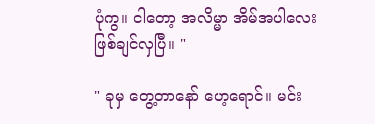ပုံကွ။ ငါတော့ အလိမ္မာ အိမ်အပါလေး ဖြစ်ချင်လှပြီ။ "

" ခုမှ တွေ့တာနော် ဟေ့ရောင်။ မင်း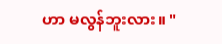ဟာ မလွန်ဘူးလား။ "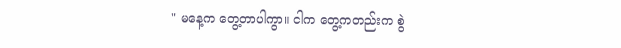" မနေ့က တွေ့တာပါကွာ။ ငါက တွေ့ကတည်းက စွဲ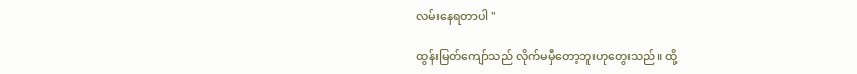လမ်းနေရတာပါ "

ထွန်းမြတ်ကျော်သည် လိုက်မမှီတော့ဘူးဟုတွေးသည်။ ထို့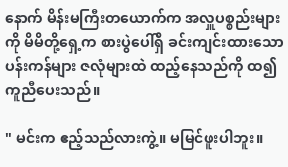နောက် မိန်းမကြီးတယောက်က အလှူပစ္စည်းများကို မိမိတို့ရှေ့က စားပွဲပေါ်ရှိ ခင်းကျင်းထားသော ပန်းကန်များ ဇလုံများထဲ ထည့်နေသည်ကို ထ၍ ကူညီပေးသည်။

" မင်းက ဧည့်သည်လားကွဲ့။ မမြင်ဖူးပါဘူး။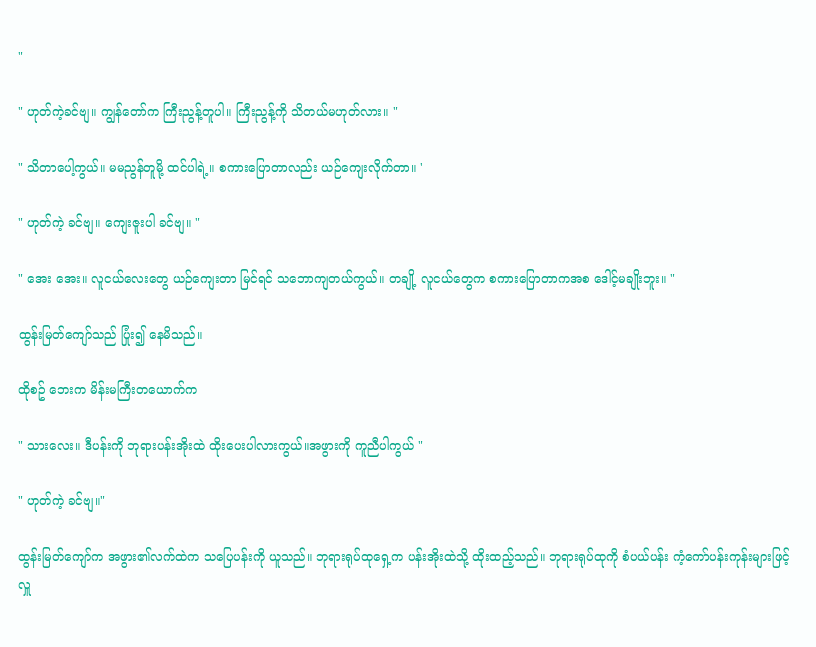"

" ဟုတ်ကဲ့ခင်ဗျ။ ကျွန်တော်က ကြီးညွန့်တူပါ။ ကြီးညွန့်ကို သိတယ်မဟုတ်လား။ "

" သိတာပေါ့ကွယ်။ မမညွန်တူမို့ ထင်ပါရဲ့။ စကားပြောတာလည်း ယဉ်ကျေးလိုက်တာ။ '

" ဟုတ်ကဲ့ ခင်ဗျ။ ကျေးဇူးပါ ခင်ဗျ။ "

" အေး အေး။ လူငယ်လေးတွေ ယဉ်ကျေးတာ မြင်ရင် သဘောကျတယ်ကွယ်။ တချို့ လူငယ်တွေက စကားပြောတာကအစ ဒေါင့်မချိုးဘူး။ "

ထွန်းမြတ်ကျော်သည် ပြုံး၍ နေမိသည်။

ထိုစဥ် ဘေးက မိန်းမကြီးတယောက်က

" သားလေး။ ဒီပန်းကို ဘုရားပန်းအိုးထဲ ထိုးပေးပါလားကွယ်။အဖွားကို ကူညီပါကွယ် "

" ဟုတ်ကဲ့ ခင်ဗျ။"

ထွန်းမြတ်ကျော်က အဖွား၏လက်ထဲက သပြေပန်းကို ယူသည်။ ဘုရားရုပ်ထုရှေ့က ပန်းအိုးထဲသို့ ထိုးထည့်သည်။ ဘုရားရုပ်ထုကို စံပယ်ပန်း ကံ့ကော်ပန်းကုန်းများဖြင့် လှူ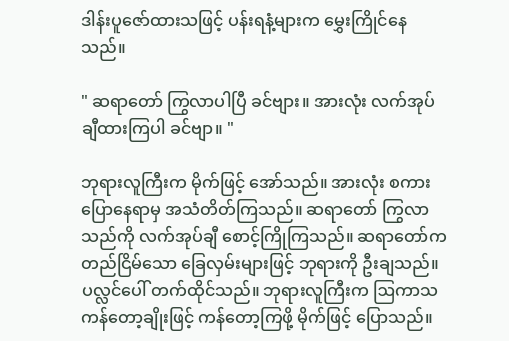ဒါန်းပူဇော်ထားသဖြင့် ပန်းရနံ့များက မွှေးကြိုင်နေသည်။

" ဆရာတော် ကြွလာပါပြီ ခင်ဗျား။ အားလုံး လက်အုပ်ချီထားကြပါ ခင်ဗျာ။ "

ဘုရားလူကြီးက မိုက်ဖြင့် အော်သည်။ အားလုံး စကားပြောနေရာမှ အသံတိတ်ကြသည်။ ဆရာတော် ကြွလာသည်ကို လက်အုပ်ချီ စောင့်ကြိုကြသည်။ ဆရာတော်က တည်ငြိမ်သော ခြေလှမ်းများဖြင့် ဘုရားကို ဦးချသည်။ ပလ္လင်ပေါ် တက်ထိုင်သည်။ ဘုရားလူကြီးက ဩကာသကန်တော့ချိုးဖြင့် ကန်တော့ကြဖို့ မိုက်ဖြင့် ပြောသည်။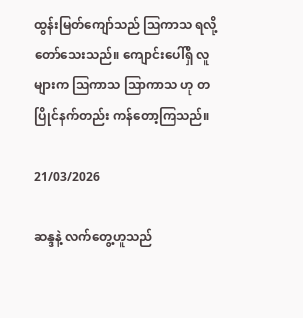ထွန်းမြတ်ကျော်သည် ဩကာသ ရလို့ တော်သေးသည်။ ကျောင်းပေါ်ရှိ လူများက ဩကာသ ဩာကာသ ဟု တပြိုင်နက်တည်း ကန်တော့ကြသည်။

21/03/2026

ဆန္ဒနဲ့ လက်တွေ့ဟူသည်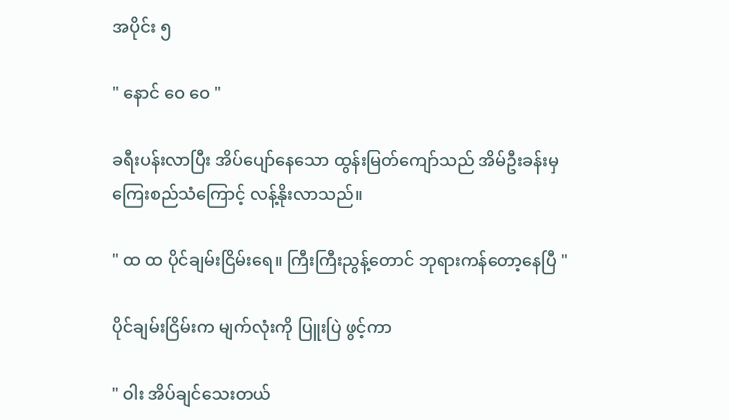အပိုင်း ၅

" နောင် ဝေ ဝေ "

ခရီးပန်းလာပြီး အိပ်ပျော်‌နေသော ထွန်းမြတ်ကျော်သည် အိမ်ဦးခန်းမှ ကြေးစည်သံကြောင့် လန့်နိုးလာသည်။

" ထ ထ ပိုင်ချမ်းငြိမ်းရေ။ ‌ကြီးကြီးညွန့်တောင် ဘုရားကန်တော့နေပြီ "

ပိုင်ချမ်းငြိမ်းက မျက်လုံးကို ပြူးပြဲ ဖွင့်ကာ

" ဝါး အိပ်ချင်သေးတယ်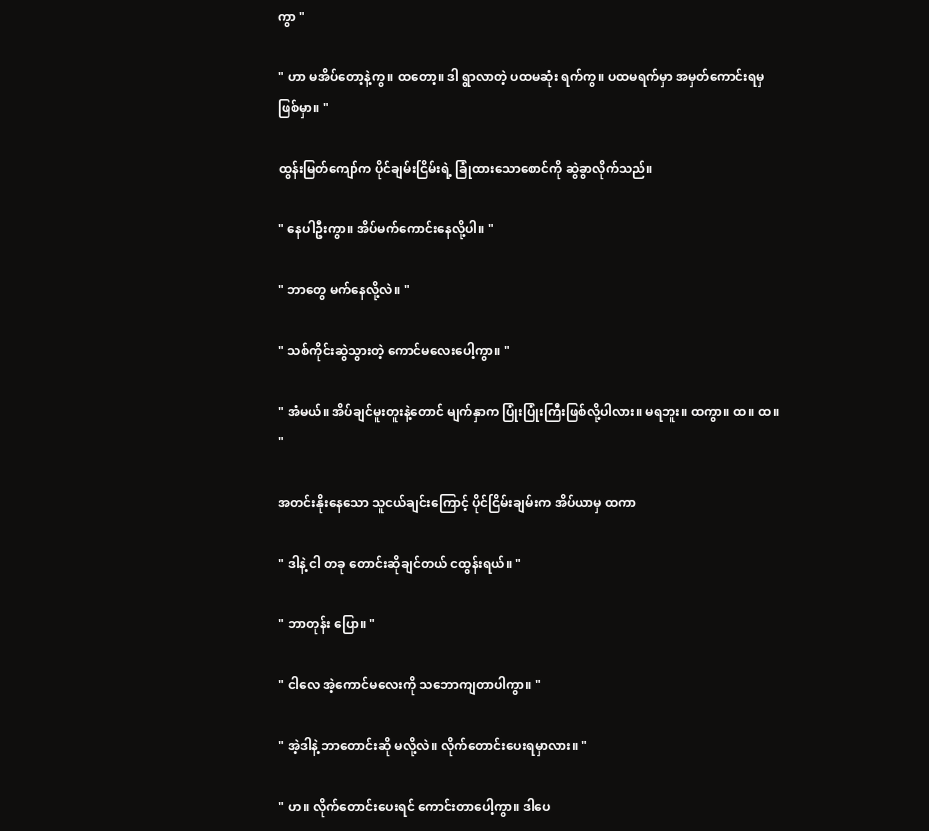ကွာ "

" ဟာ မအိပ်တော့နဲ့ကွ။ ထတော့။ ဒါ ရွာလာတဲ့ ပထမဆုံး ရက်ကွ။ ပထမရက်မှာ အမှတ်ကောင်းရမှ ဖြစ်မှာ။ "

ထွန်းမြတ်ကျော်က ပိုင်ချမ်းငြိမ်းရဲ့ ခြုံထားသောစောင်ကို ဆွဲခွာလိုက်သည်။

" နေပါဦးကွာ။ အိပ်မက်ကောင်းနေလို့ပါ။ "

" ဘာတွေ မက်နေလို့လဲ။ "

" သစ်ကိုင်းဆွဲသွားတဲ့ ကောင်မလေးပေါ့ကွာ။ "

" အံမယ်။ အိပ်ချင်မူးတူးနဲ့တောင် မျက်နှာက ပြုံးပြုံးကြီးဖြစ်လို့ပါလား။ မရဘူး။ ထကွာ။ ထ။ ထ။ "

အတင်းနိုးနေသော သူငယ်ချင်းကြောင့် ပိုင်ငြိမ်းချမ်းက အိပ်ယာမှ ထကာ

" ဒါနဲ့ ငါ တခု တောင်းဆိုချင်တယ် ငထွန်းရယ်။ "

" ဘာတုန်း ပြော။ "

" ငါလေ အဲ့ကောင်မလေးကို သဘောကျတာပါကွာ။ "

" အဲ့ဒါနဲ့ ဘာတောင်းဆို မလို့လဲ။ လိုက်တောင်းပေးရမှာလား။ "

" ဟ။ လိုက်တောင်းပေးရင် ကောင်းတာပေါ့ကွာ။ ဒါပေ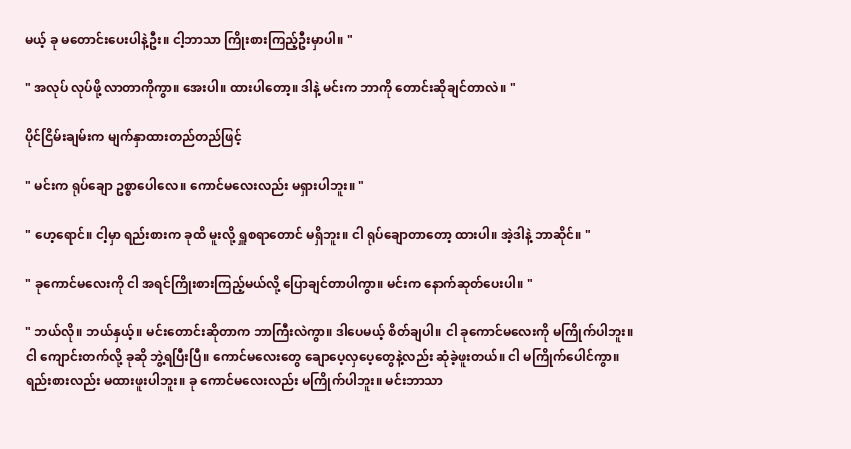မယ့် ခု မတောင်းပေးပါနဲ့ဦး။ ငါ့ဘာသာ ကြိုးစားကြည့်ဦးမှာပါ။ "

" အလုပ် လုပ်ဖို့ လာတာကိုကွာ။ အေးပါ။ ထားပါတော့။ ဒါနဲ့ မင်းက ဘာကို တောင်းဆိုချင်တာလဲ။ "

ပိုင်ငြိမ်းချမ်းက မျက်နှာထားတည်တည်ဖြင့်

" မင်းက ရုပ်ချော ဥစ္စာပေါလေ။ ကောင်မလေးလည်း မရှားပါဘူး။ "

" ဟေ့ရောင်။ ငါ့မှာ ရည်းစားက ခုထိ မူးလို့ ရှူစရာတောင် မရှိဘူး။ ငါ ရုပ်ချောတာတော့ ထားပါ။ အဲ့ဒါနဲ့ ဘာဆိုင်။ "

" ခုကောင်မလေးကို ငါ အရင်ကြိုးစားကြည့်မယ်လို့ ပြောချင်တာပါကွာ။ မင်းက နောက်ဆုတ်ပေးပါ။ "

" ဘယ်လို။ ဘယ်နှယ့်။ မင်းတောင်းဆိုတာက ဘာကြီးလဲကွာ။ ဒါ‌ပေမယ့် စိတ်ချပါ။ ငါ ခုကောင်မလေးကို မကြိုက်ပါဘူး။ ငါ ကျောင်းတက်လို့ ခုဆို ဘွဲ့ရပြီးပြီ။ ကောင်မလေးတွေ ချောပေ့လှပေ့တွေနဲ့လည်း ဆုံခဲ့ဖူးတယ်။ ငါ မကြိုက်ပေါင်ကွာ။ ရည်းစားလည်း မထားဖူးပါဘူး။ ခု ကောင်မလေးလည်း မကြိုက်ပါဘူး။ မင်းဘာသာ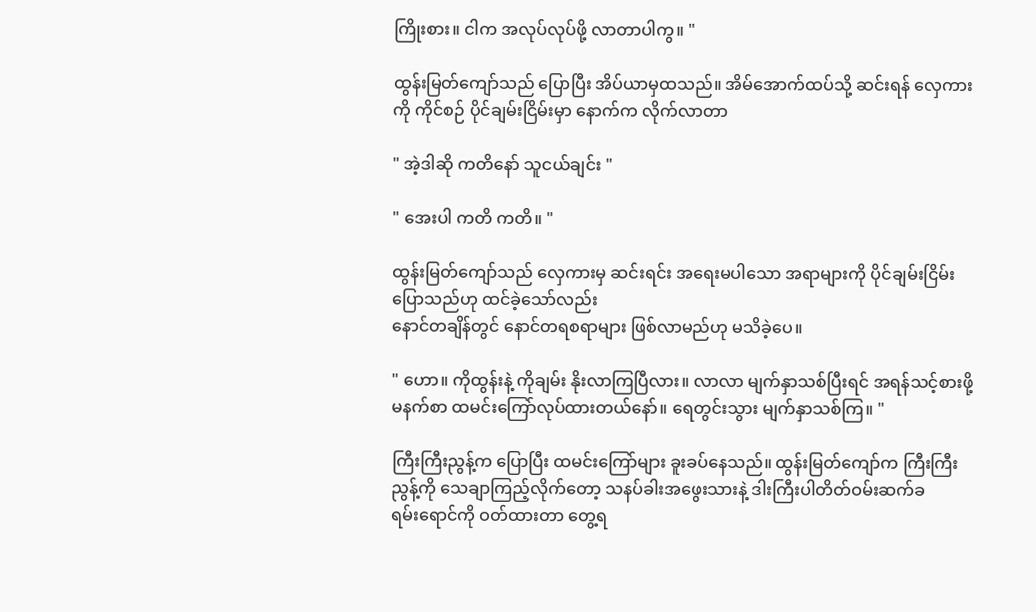ကြိုးစား။ ငါက အလုပ်လုပ်ဖို့ လာတာပါကွ။ "

ထွန်းမြတ်ကျော်သည် ပြောပြီး အိပ်ယာမှထသည်။ ‌အိမ်အောက်ထပ်သို့ ဆင်းရန် လှေကားကို ကိုင်စဉ် ပိုင်ချမ်းငြိမ်းမှာ နောက်က လိုက်လာတာ

" အဲ့ဒါဆို ကတိနော် သူငယ်ချင်း "

" အေးပါ ကတိ ကတိ။ "

ထွန်းမြတ်ကျော်သည် လှေကားမှ ဆင်းရင်း အရေးမပါသော အရာများကို ပိုင်ချမ်းငြိမ်း ပြောသည်ဟု ထင်ခဲ့သော်လည်း
နောင်တချိန်တွင် နောင်တရစရာများ ဖြစ်လာမည်ဟု မသိခဲ့ပေ။

" ဟော။ ကိုထွန်းနဲ့ ကိုချမ်း နိုးလာကြပြီလား။ လာလာ မျက်နှာသစ်ပြီးရင် အရန်သင့်စားဖို့ မနက်စာ ထမင်းကြော်လုပ်ထားတယ်နော်။ ရေတွင်းသွား မျက်နှာသစ်ကြ။ "

ကြီးကြီးညွန့်က ပြောပြီး ထမင်းကြော်များ ခူးခပ်နေသည်။ ထွန်းမြတ်ကျော်က ကြီးကြီးညွန့်ကို သေချာကြည့်လိုက်တော့ သနပ်ခါးအဖွေးသားနဲ့ ဒါးကြီးပါတိတ်ဝမ်းဆက်ခရမ်း‌ရောင်ကို ဝတ်ထားတာ တွေ့ရ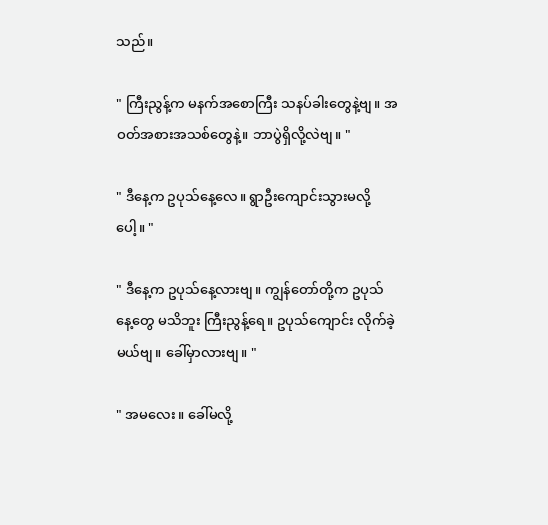သည်။

" ကြီးညွန့်က မနက်အစောကြီး သနပ်ခါးတွေနဲ့ဗျ။ အဝတ်အစားအသစ်တွေနဲ့။ ဘာပွဲရှိလို့လဲဗျ။ "

" ဒီနေ့က ဥပုသ်နေ့လေ။ ရွာဦးကျောင်းသွားမလို့ပေါ့။ "

" ဒီနေ့က ဥပုသ်နေ့လားဗျ။ ကျွန်တော်တို့က ဥပုသ်နေ့တွေ မသိဘူး ကြီးညွန့်ရေ။ ဥပုသ်ကျောင်း လိုက်ခဲ့မယ်ဗျ။ ခေါ်မှာလားဗျ။ "

" အမလေး။ ခေါ်မလို့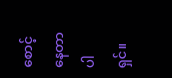စောင့်နေတာပါရှင်။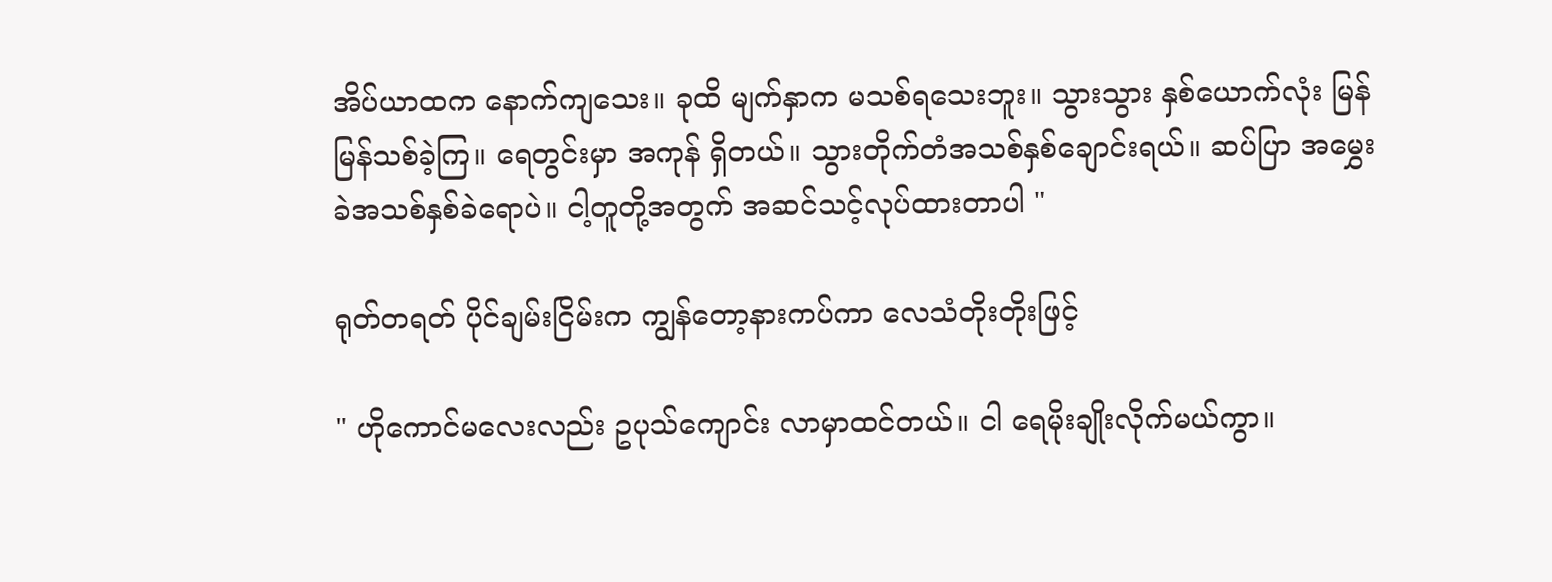အိပ်ယာထက နောက်ကျသေး။ ခုထိ မျက်နှာက မသစ်ရသေးဘူး။ သွားသွား နှစ်ယောက်လုံး မြန်မြန်သစ်ခဲ့ကြ။ ရေတွင်းမှာ အကုန် ရှိတယ်။ သွားတိုက်တံအသစ်နှစ်ချောင်းရယ်။ ဆပ်ပြာ အမွှေးခဲအသစ်နှစ်ခဲရောပဲ။ ငါ့တူတို့အတွက် အဆင်သင့်လုပ်ထားတာပါ "

ရုတ်တရတ် ပိုင်ချမ်းငြိမ်းက ကျွန်တော့နားကပ်ကာ လေသံတိုးတိုးဖြင့်

" ဟိုကောင်မလေးလည်း ဥပုသ်ကျောင်း လာမှာထင်တယ်။ ငါ ရေမိုးချိုးလိုက်မယ်ကွာ။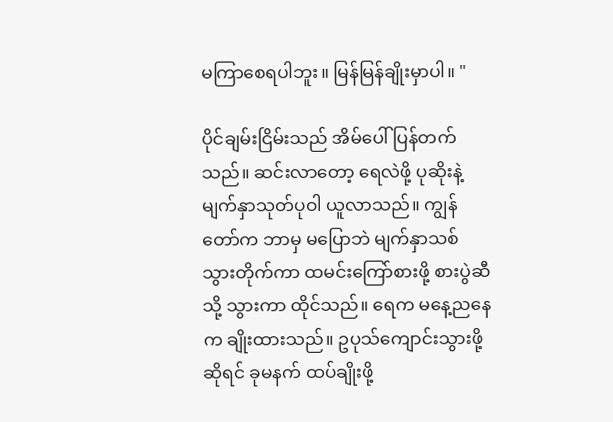မကြာစေရပါဘူး။ မြန်မြန်ချိုးမှာပါ။ "

ပိုင်ချမ်းငြိမ်းသည် အိမ်ပေါ်ပြန်တက်သည်။ ဆင်းလာတော့ ရေလဲဖို့ ပုဆိုးနဲ့ မျက်နှာသုတ်ပုဝါ ယူလာသည်။ ကျွန်တော်က ဘာမှ မပြောဘဲ မျက်နှာသစ်သွားတိုက်ကာ ထမင်းကြော်စားဖို့ စားပွဲဆီသို့ သွားကာ ထိုင်သည်။ ရေက မနေ့ညနေက ချိုးထားသည်။ ဥပုသ်ကျောင်းသွားဖို့ဆိုရင် ခုမနက် ထပ်ချိုးဖို့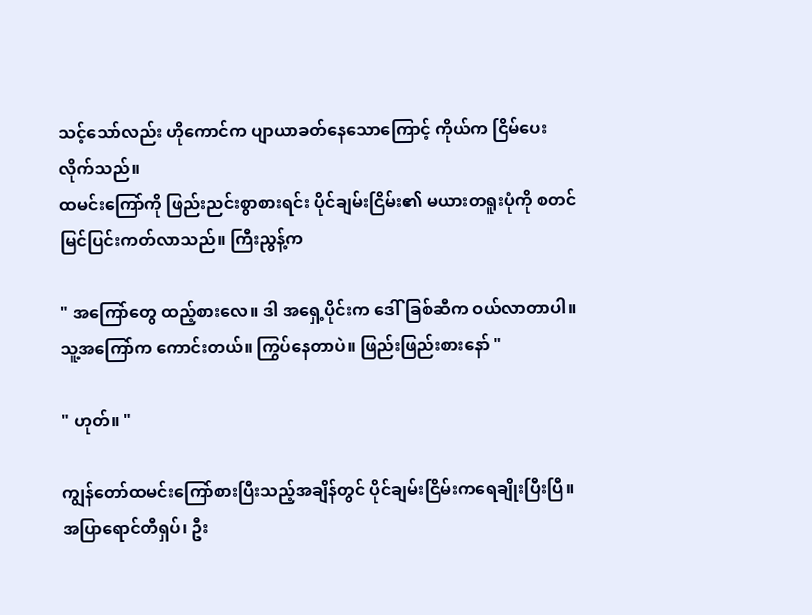သင့်သော်လည်း ဟိုကောင်က ပျာယာခတ်နေသောကြောင့် ကိုယ်က ငြိမ်ပေးလိုက်သည်။
ထမင်းကြော်ကို ဖြည်းညင်းစွာစားရင်း ပိုင်ချမ်းငြိမ်း၏ မယားတရူးပုံကို စတင်မြင်ပြင်းကတ်လာသည်။ ကြီးညွန့်က

" အကြော်တွေ ထည့်စားလေ။ ဒါ အရှေ့ပိုင်းက ဒေါ်ခြစ်ဆီက ဝယ်လာတာပါ။ သူ့အကြော်က ကောင်းတယ်။ ကြွပ်နေတာပဲ။ ဖြည်းဖြည်းစားနော် "

" ဟုတ်။ "

ကျွန်တော်ထမင်းကြော်စားပြီးသည့်အချိန်တွင် ပိုင်ချမ်းငြိမ်းကရေချိုးပြီးပြီ။ အပြာရောင်တီရှပ်၊ ဦး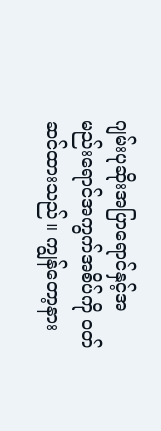ဂျမ်းပုဆိုးအပြာရောင်နှင့်အမည်း‌ရောင်အကွက်အစိပ်ကို ဝတ်ဆင်ထားသည်။ ကျွန်တော့နား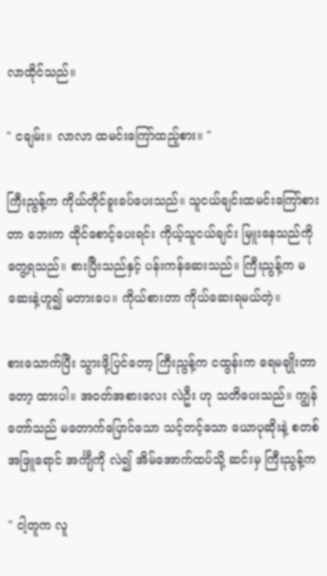လာထိုင်သည်။

" ငချမ်း။ လာလာ ထမင်းကြော်ထည့်စား။ "

ကြီးညွန့်က ကိုယ်တိုင်ခူးခပ်ပေးသည်။ သူငယ်ချင်းထမင်းကြော်စားတာ ဘေးက ထိုင်စောင့်ပေးရင်း ကိုယ့်သူငယ်ချင်း မြူးနေသည်ကို တွေ့ရသည်။ စားပြီးသည်နှင့် ပန်းကန်ဆေးသည်။ ကြီးညွန့်က မဆေးနဲ့ဟူ၍ မတားပေ။ ကိုယ်စားတာ ကိုယ်ဆေးရမယ်တဲ့။

စားသောက်ပြီး သွားဖို့ပြင်တော့ ကြီးညွန့်က ငထွန်းက ရေမချိုးတာတော့ ထားပါ။ အဝတ်အစားလေး လဲဦး ဟု သတိပေးသည်။ ကျွန်တော်သည် မတောက်ပြောင်သော သင့်တင့်သော ယောပုဆိုးနဲ့ စတစ်အဖြူရောင် အင်္ကျီကို လဲ၍ အိမ်အောက်ထပ်သို့ ဆင်းမှ ကြီးညွန့်က

" ငါ့တူက လူ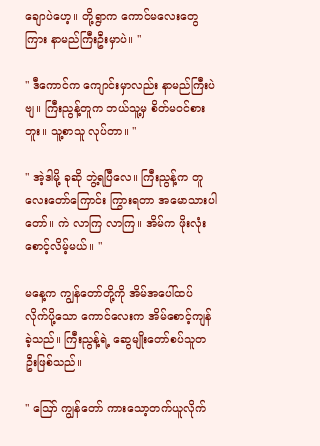ချောပဲဟေ့။ တို့ရွာက ကောင်မလေးတွေကြား နာမည်ကြီးဦးမှာပဲ။ "

" ဒီကောင်က ကျောင်းမှာလည်း နာမည်ကြီးပဲဗျ။ ကြီးညွန့်တူက ဘယ်သူ့မှ စိတ်မဝင်စားဘူး။ သူ့စာသူ လုပ်တာ။ "

" အဲ့ဒါမို့ ခုဆို ဘွဲ့ရပြီလေ။ ကြီးညွန့်က တူလေးတော်ကြောင်း ကြွားရတာ အမောသားပါတော်။ ကဲ လာကြ လာကြ။ အိမ်က ဖိုးလုံး စောင့်လိမ့်မယ်။ "

မနေ့က ကျွန်တော်တို့ကို အိမ်အပေါ်ထပ် လိုက်ပို့သော ကောင်လေးက အိမ်စောင့်ကျန်ခဲ့သည်။ ကြီးညွန့်ရဲ့ ဆွေမျိုးတော်စပ်သူတဦးဖြစ်သည်။

" ဪ ကျွန်တော် ကားသော့တက်ယူလိုက်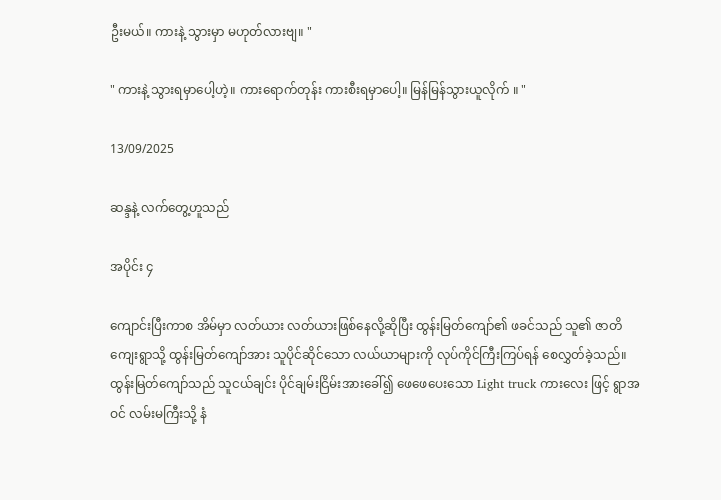ဦးမယ်။ ကားနဲ့ သွားမှာ မဟုတ်လားဗျ။ "

" ကားနဲ့ သွားရမှာပေါ့ဟဲ့။ ကားရောက်တုန်း ကားစီးရမှာပေါ့။ မြန်မြန်သွားယူလိုက် ။ "

13/09/2025

ဆန္ဒနဲ့ လက်တွေ့ဟူသည်

အပိုင်း ၄

ကျောင်းပြီးကာစ အိမ်မှာ လတ်ယား လတ်ယားဖြစ်နေလို့ဆိုပြီး ထွန်းမြတ်ကျော်၏ ဖခင်သည် သူ၏ ဇာတိကျေးရွာသို့ ထွန်းမြတ်ကျော်အား သူပိုင်ဆိုင်သော လယ်ယာများကို လုပ်ကိုင်ကြီးကြပ်ရန် စေလွှတ်ခဲ့သည်။ ထွန်းမြတ်ကျော်သည် သူငယ်ချင်း ပိုင်ချမ်း‌ငြိမ်းအားခေါ်၍ ဖေဖေပေးသော Light truck ကားလေး ဖြင့် ရွာအဝင် လမ်းမကြီးသို့ နံ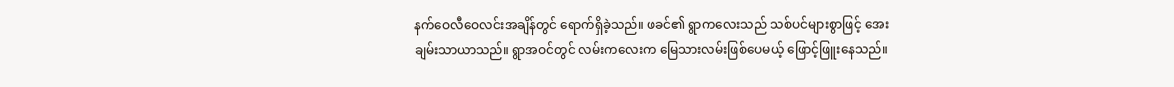နက်ဝေလီဝေလင်းအချိန်တွင် ရောက်ရှိခဲ့သည်။ ဖခင်၏ ရွာကလေးသည် သစ်ပင်များစွာဖြင့် အေးချမ်းသာယာသည်။ ရွာအဝင်တွင် လမ်းကလေးက မြေသားလမ်းဖြစ်ပေမယ့် ဖြောင့်‌ဖြူးနေသည်။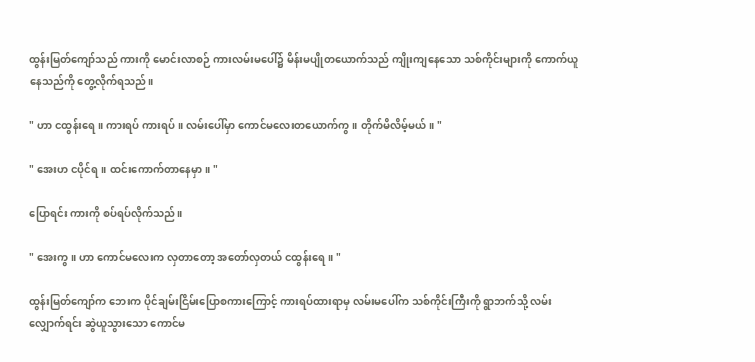ထွန်းမြတ်‌ကျော်သည် ကားကို မောင်းလာစဉ် ကားလမ်းမပေါ်၌ မိန်းမပျိုတယောက်သည် ကျိုးကျနေသော သစ်ကိုင်းများကို ကောက်ယူနေသည်ကို တွေ့လိုက်ရသည်။

" ဟာ ငထွန်းရေ။ ကားရပ် ကားရပ်။ လမ်းပေါ်မှာ ကောင်မလေးတယောက်ကွ။ တိုက်မိလိမ့်မယ်။ "

" အေးဟ ငပိုင်ရ။ ထင်းကောက်တာနေမှာ။ "

ပြောရင်း ကားကို စပ်ရပ်လိုက်သည်။

" အေးကွ။ ဟာ ကောင်မလေးက လှတာတော့ အတော်လှတယ် ငထွန်းရေ။ "

ထွန်းမြတ်ကျော်က ဘေးက ပိုင်ချမ်းငြိမ်းပြောစကားကြောင့် ကားရပ်ထားရာမှ လမ်းမပေါ်က သစ်ကိုင်းကြီးကို ရွာဘက်သို့ လမ်းလျှောက်ရင်း ဆွဲယူသွားသော ကောင်မ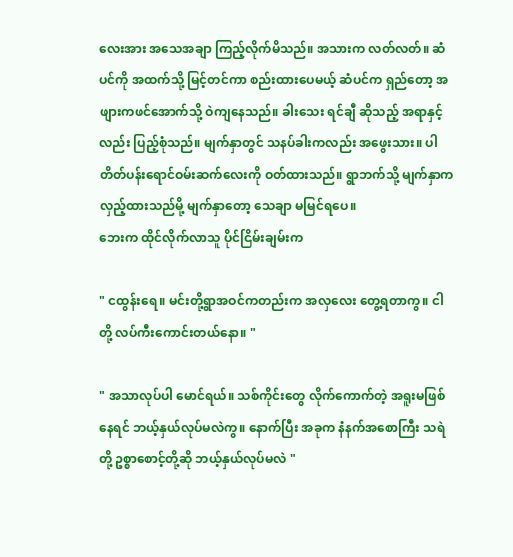လေးအား အသေအချာ ကြည့်လိုက်မိသည်။ အသားက လတ်လတ်။ ဆံပင်ကို အထက်သို့ မြင့်တင်ကာ စည်းထားပေမယ့် ဆံပင်က ရှည်တော့ အဖျားကဖင်အောက်သို့ ဝဲကျနေသည်။ ခါးသေး ရင်ချီ ဆိုသည့် အရာနှင့်လည်း ပြည့်စုံသည်။ မျက်နှာတွင် သနပ်ခါးကလည်း အဖွေးသား။ ပါတိတ်ပန်းရောင်ဝမ်းဆက်လေးကို ဝတ်ထားသည်။ ရွာဘက်သို့ မျက်နှာက လှည့်ထားသည်မို့ မျက်နှာတော့ သေချာ မမြင်ရပေ။
ဘေးက ထိုင်လိုက်လာသူ ပိုင်ငြိမ်းချမ်းက

" ငထွန်းရေ။ မင်းတို့ရွာအဝင်ကတည်းက အလှလေး တွေ့ရတာကွ။ ငါတို့ လပ်ကီးကောင်းတယ်နော။ "

" အသာလုပ်ပါ မောင်ရယ်။ သစ်ကိုင်းတွေ လိုက်ကောက်တဲ့ အရူးမဖြစ်နေရင် ဘယ့်နှယ်လုပ်မလဲကွ။ နောက်ပြီး အခုက နံနက်အစောကြီး သရဲတို့ ဥစ္စာစောင့်တို့ဆို ဘယ့်နှယ်လုပ်မလဲ "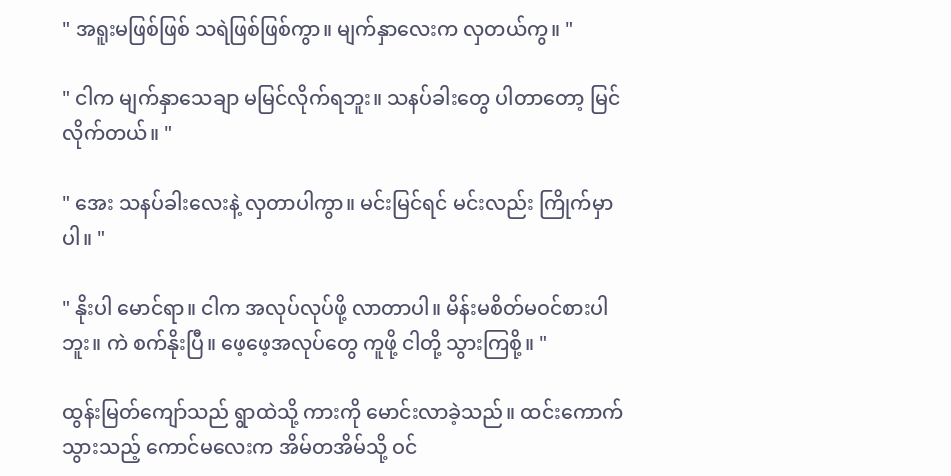" အရူးမဖြစ်ဖြစ် သရဲဖြစ်ဖြစ်ကွာ။ မျက်နှာလေးက လှတယ်ကွ။ "

" ငါက မျက်နှာသေချာ မမြင်လိုက်ရဘူး။ သနပ်ခါးတွေ ပါတာတော့ မြင်လိုက်တယ်။ "

" အေး သနပ်ခါးလေးနဲ့ လှတာပါကွာ။ မင်းမြင်ရင် မင်းလည်း ကြိုက်မှာပါ။ "

" နိုးပါ မောင်ရာ။ ငါက အလုပ်လုပ်ဖို့ လာတာပါ။ မိန်းမစိတ်မဝင်စားပါဘူး။ ကဲ စက်နိုးပြီ။ ဖေ့ဖေ့အလုပ်တွေ ကူဖို့ ငါတို့ သွားကြစို့။ "

ထွန်းမြတ်ကျော်သည် ရွာထဲသို့ ကားကို မောင်းလာခဲ့သည်။ ထင်းကောက်သွားသည့် ကောင်မလေးက အိမ်တအိမ်သို့ ဝင်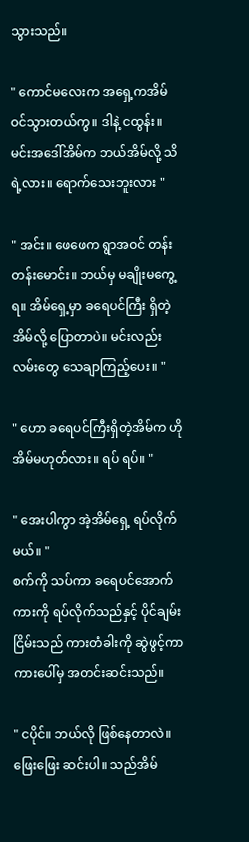သွားသည်။

" ကောင်မလေးက အရှေ့ကအိမ် ဝင်သွားတယ်ကွ။ ဒါနဲ့ ငထွန်း။ မင်းအဒေါ်အိမ်က ဘယ်အိမ်လို့ သိရဲ့လား။ ရောက်သေးဘူးလား "

" အင်း။ ဖေဖေက ရွာအဝင် တန်းတန်းမောင်း။ ဘယ်မှ မချိုးမကွေ့ရ။ အိမ်ရှေ့မှာ ခရေပင်ကြီး ရှိတဲ့ အိမ်လို့ ပြောတာပဲ။ မင်းလည်း လမ်းတွေ သေချာကြည့်ပေး။ "

" ဟော ခရေပင်ကြီးရှိတဲ့အိမ်က ဟိုအိမ်မဟုတ်လား။ ရပ် ရပ်။ "

" အေးပါကွာ အဲ့အိမ်ရှေ့ ရပ်လိုက်မယ်။ "
စက်ကို သပ်ကာ ခရေပင်အောက် ကားကို ရပ်လိုက်သည်နှင့် ပိုင်ချမ်းငြိမ်းသည် ကားတံခါးကို ဆွဲဖွင့်ကာ ကားပေါ်မှ အတင်းဆင်းသည်။

" ငပိုင်။ ဘယ်လို ဖြစ်နေတာလဲ။ ဖြေးဖြေး ဆင်းပါ။ သည်အိမ်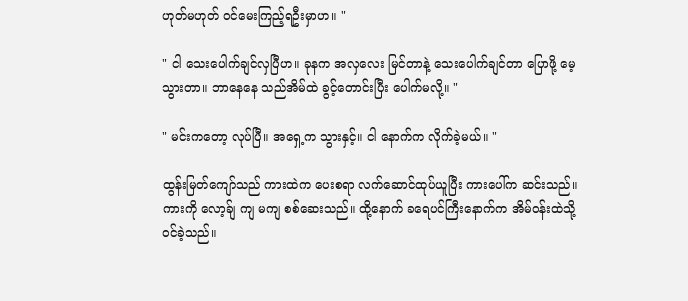ဟုတ်မဟုတ် ဝင်မေးကြည့်ရဦးမှာဟ။ "

" ငါ သေးပေါက်ချင်လှပြီဟ။ ခုနက အလှလေး မြင်တာနဲ့ သေးပေါက်ချင်တာ ပြောဖို့ မေ့သွားတာ။ ဘာနေနေ သည်အိမ်ထဲ ခွင့်တောင်းပြီး ပေါက်မလို့။ "

" မင်းကတော့ လုပ်ပြီ။ အရှေ့က သွားနှင့်။ ငါ နောက်က လိုက်ခဲ့မယ်။ "

ထွန်းမြတ်ကျော်သည် ကားထဲက ပေးစရာ လက်ဆောင်ထုပ်ယူပြီး ကားပေါ်က ဆင်းသည်။ ကားကို လော့ခ်ျ ကျ မကျ စစ်ဆေးသည်။ ထို့နောက် ‌ခရေပင်ကြီးနောက်က အိမ်ဝန်းထဲသို့ ဝင်ခဲ့သည်။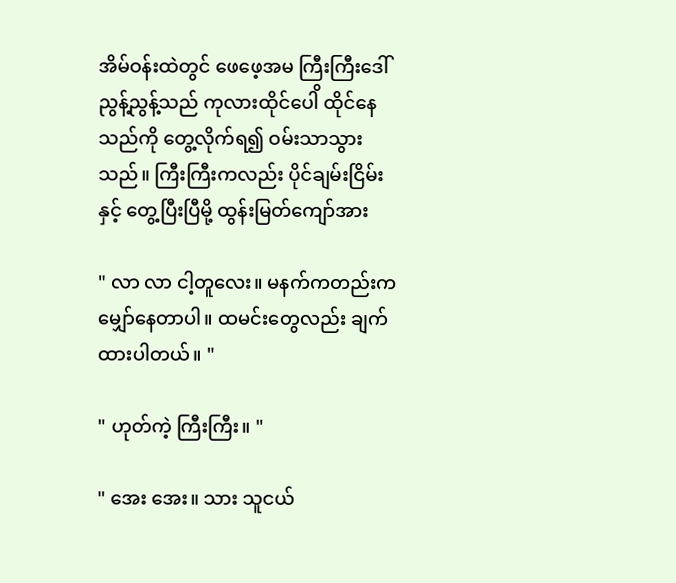အိမ်ဝန်းထဲတွင် ဖေ‌ဖေ့အမ ကြီးကြီးဒေါ်ညွန့်ညွန့်သည် ကုလားထိုင်ပေါိ ထိုင်နေသည်ကို တွေ့လိုက်ရ၍ ဝမ်းသာသွားသည်။ ကြီးကြီးကလည်း ပိုင်ချမ်းငြိမ်းနှင့် တွေ့ပြီးပြီမို့ ထွန်းမြတ်ကျော်အား

" လာ လာ ငါ့တူလေး။ မနက်ကတည်းက မျှော်နေတာပါ။ ထမင်းတွေလည်း ချက်ထားပါတယ်။ "

" ဟုတ်ကဲ့ ကြီးကြီး။ "

" အေး အေး။ သား သူငယ်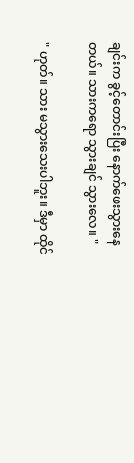ချင်းက ခွင့်တောင်းပြီး နောက်ဖေးသွားနေတယ်။ သားကရော သွားချင် သွားလေ။ "

" ဟုတ်။ သား မသွားသေးပါဘူး။ ဒီမှာ ထိုင်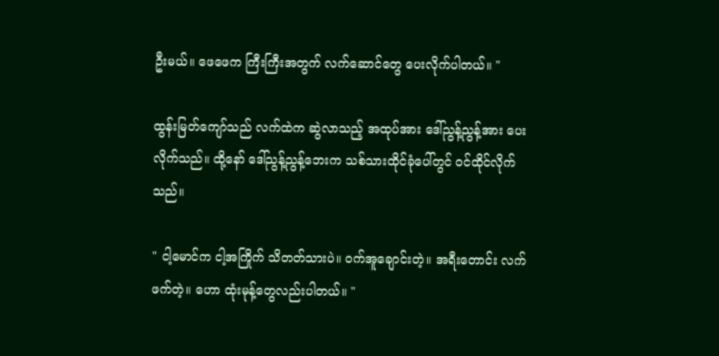ဦးမယ်။ ဖေဖေက ကြီးကြီးအတွက် လက်ဆောင်တွေ ပေးလိုက်ပါတယ်။ "

ထွန်းမြတ်ကျော်သည် လက်ထဲက ဆွဲလာသည့် အထုပ်အား ဒေါ်ညွန့်ညွန့်အား ပေးလိုက်သည်။ ထို့နော် ဒေါ်ညွန့်ညွန့်ဘေးက သစ်သားထိုင်ခုံပေါ်တွင် ဝင်ထိုင်လိုက်သည်။

" ငါ့မောင်က ငါ့အကြိုက် သိတတ်သားပဲ။ ဝက်အူချောင်းတဲ့။ အရီးတောင်း လက်ဖက်တဲ့။ ဟော ထုံးမုန့်တွေလည်းပါတယ်။ "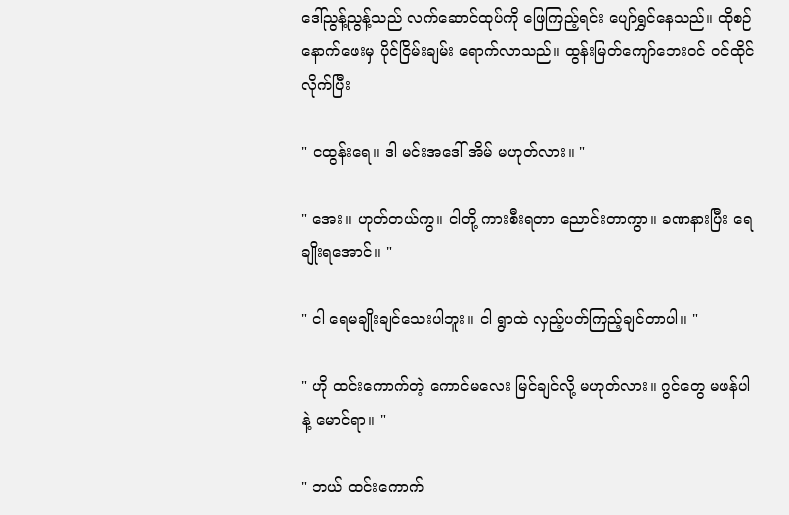ဒေါ်ညွန့်ညွန့်သည် လက်ဆောင်ထုပ်ကို ဖြေကြည့်ရင်း ပျော်ရွှင်နေသည်။ ထိုစဉ် နောက်ဖေးမှ ပိုင်ငြိမ်းချမ်း ရောက်လာသည်။ ထွန်းမြတ်ကျော်ဘေးဝင် ဝင်ထိုင်လိုက်ပြီး

" ငထွန်းရေ။ ဒါ မင်းအဒေါ် အိမ် မဟုတ်လား။ "

" အေး။ ဟုတ်တယ်ကွ။ ငါတို့ ကားစီးရတာ ညောင်းတာကွာ။ ခဏနားပြီး ရေချိုးရအောင်။ "

" ငါ ရေမချိုးချင်သေးပါဘူး။ ငါ ရွာထဲ လှည့်ပတ်ကြည့်ချင်တာပါ။ "

" ဟို ထင်းကောက်တဲ့ ကောင်မလေး မြင်ချင်လို့ မဟုတ်လား။ ဂွင်တွေ မဖန်ပါနဲ့ မောင်ရာ။ "

" ဘယ် ထင်းကောက်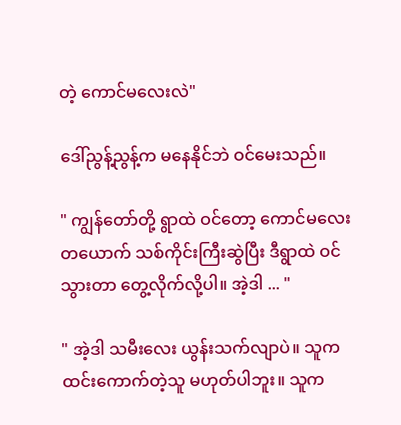တဲ့ ကောင်မလေးလဲ"

ဒေါ်ညွန့်ညွန့်က မနေနိုင်ဘဲ ဝင်မေးသည်။

" ကျွန်တော်တို့ ရွာထဲ ဝင်တော့ ကောင်မလေးတယောက် သစ်ကိုင်းကြီးဆွဲပြီး ဒီရွာထဲ ဝင်သွားတာ တွေ့လိုက်လို့ပါ။ အဲ့ဒါ ... "

" အဲ့ဒါ သမီးလေး ယွန်းသက်လျာပဲ။ သူက ထင်းကောက်တဲ့သူ မဟုတ်ပါဘူး။ သူက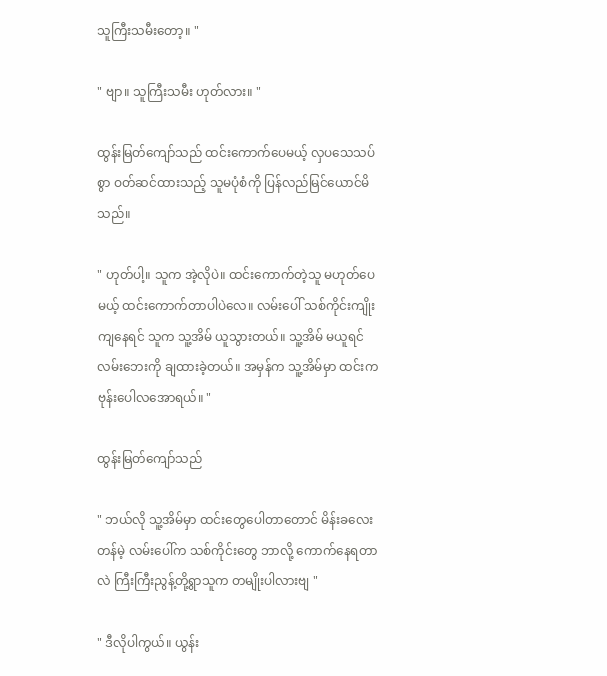သူကြီးသမီးတော့။ "

" ဗျာ။ သူကြီးသမီး ဟုတ်လား။ "

ထွန်းမြတ်ကျော်သည် ထင်းကောက်ပေမယ့် လှပသေသပ်စွာ ဝတ်ဆင်ထားသည့် သူမပုံစံကို ပြန်လည်မြင်ယောင်မိသည်။

" ဟုတ်ပါ့။ သူက အဲ့လိုပဲ။ ထင်းကောက်တဲ့သူ မဟုတ်ပေမယ့် ထင်းကောက်တာပါပဲလေ။ လမ်းပေါ် သစ်ကိုင်းကျိုးကျနေရင် သူက သူ့အိမ် ယူသွားတယ်။ သူ့အိမ် မယူရင် လမ်းဘေးကို ချထားခဲ့တယ်။ အမှန်က သူ့အိမ်မှာ ထင်းက ဗုန်းပေါလအောရယ်။ "

ထွန်းမြတ်ကျော်သည်

" ဘယ်လို သူ့အိမ်မှာ ထင်းတွေပေါတာတောင် မိန်းခလေးတန်မဲ့ လမ်းပေါ်က သစ်ကိုင်းတွေ ဘာလို့ ကောက်နေရတာလဲ ကြီးကြီးညွန့်တို့ရွာသူက တမျိုးပါလားဗျ "

" ဒီလိုပါကွယ်။ ယွန်း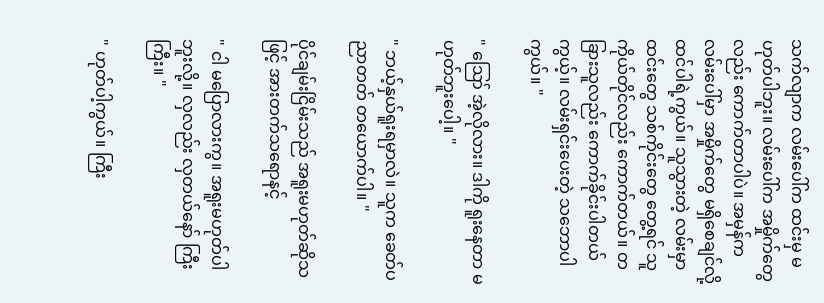သက်လျာက လမ်းပေါ်က ထင်းမှ မဟုတ်ပါဘူး။ လမ်းပေါ်က အမှိုက်တွေလည်း ကောက်တာပါပဲ။ အမှန်က လမ်းပေါ်မှာ အမှိုက်တွေ မရှိစေချင်လို့ ထင်ပါရဲ့ကွယ်။ သူသွားတဲ့ လမ်းမှာ ထင်းတွေ သစ်ကိုင်းတွေ တွေ့ရင် သူကိုယ်တိုင်လည်း ကောက်တယ်။ တခြားသူလည်း ကောက်ခိုင်းပါတယ်ကွယ့်။ လမ်းရှင်းပေးတဲ့ သဘောပါကွယ်။ "

" ဪ အဲ့လိုလား။ ဒါကို ရူးနေတာ မဟုတ်ဘူးပေါ့။ "

" ဘယ့်နှယ်ရူးရမှာလဲ။ သူက ခေတ်ပညာတတ် တယောက်ပါ။ "

ပိုင်ချမ်းငြိမ်းသည် အရူးမဟုတ်ဆိုသဖြင့် အားတက်သရောနင့်

" ငါ မပြောလားကွ။ အရူးမဟုတ်ပါဘူးလို့။ လှလည်း လှတယ်နော် ကြီးကြီး။ "

" ဟုတ်ပါ့ကွယ်။ ကြီး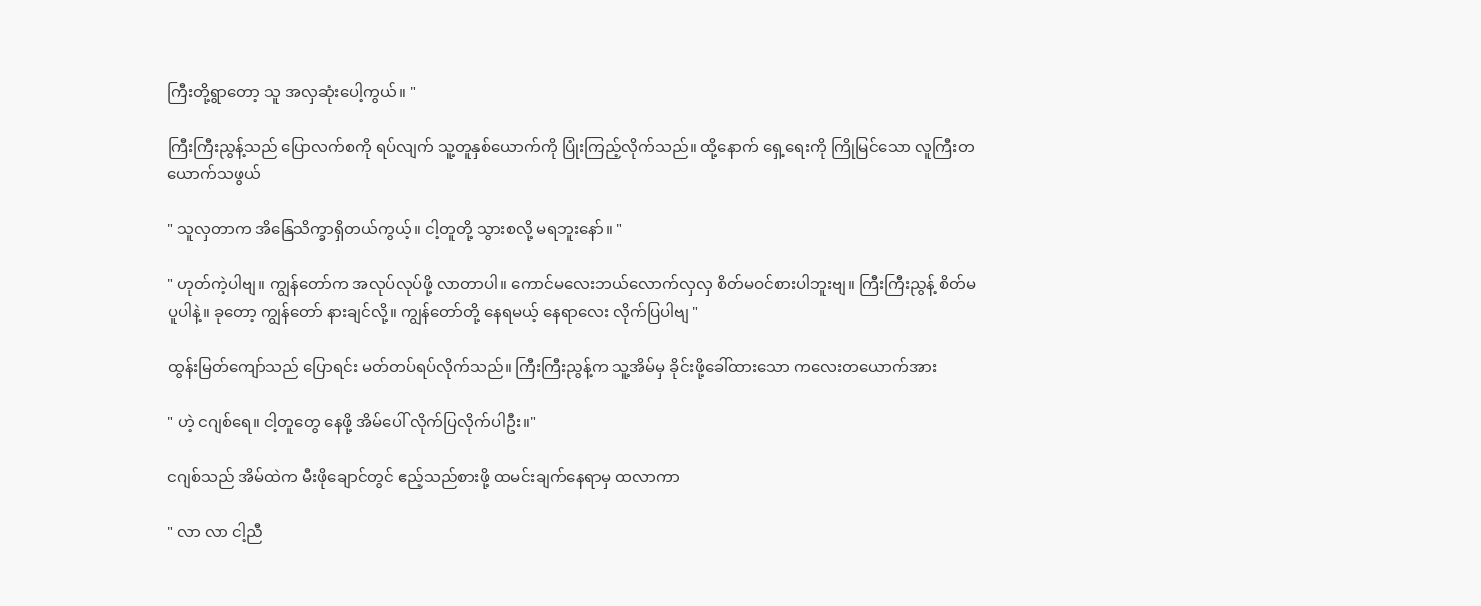ကြီးတို့ရွာတော့ သူ အလှဆုံးပေါ့ကွယ်။ "

ကြီးကြီးညွန့်သည် ပြောလက်စကို ရပ်လျက် သူ့တူနှစ်ယောက်ကို ပြုံးကြည့်လိုက်သည်။ ထို့နောက် ရှေ့ရေးကို ကြိုမြင်သော လူကြီးတယောက်သဖွယ်

" သူလှတာက အိနြေသိက္ခာရှိတယ်ကွယ့်။ ငါ့တူတို့ သွားစလို့ မရဘူးနော်။ "

" ဟုတ်ကဲ့ပါဗျ။ ကျွန်တော်က အလုပ်လုပ်ဖို့ လာတာပါ။ ကောင်မလေးဘယ်လောက်လှလှ စိတ်မဝင်စားပါဘူးဗျ။ ကြီးကြီးညွန့် စိတ်မပူပါနဲ့။ ခုတော့ ကျွန်တော် နားချင်လို့။ ကျွန်တော်တို့ နေရမယ့် နေရာလေး လိုက်ပြပါဗျ "

ထွန်းမြတ်ကျော်သည် ပြောရင်း မတ်တပ်ရပ်လိုက်သည်။ ကြီးကြီးညွန့်က သူ့အိမ်မှ ခိုင်းဖို့ခေါ်ထားသော ကလေးတယောက်အား

" ဟဲ့ ငဂျစ်ရေ။ ငါ့တူတွေ နေဖို့ အိမ်ပေါ် လိုက်ပြလိုက်ပါဦး။"

ငဂျစ်သည် အိမ်ထဲက မီးဖိုချောင်တွင် ဧည့်သည်စားဖို့ ထမင်းချက်နေရာမှ ထလာကာ

" လာ လာ ငါ့ညီ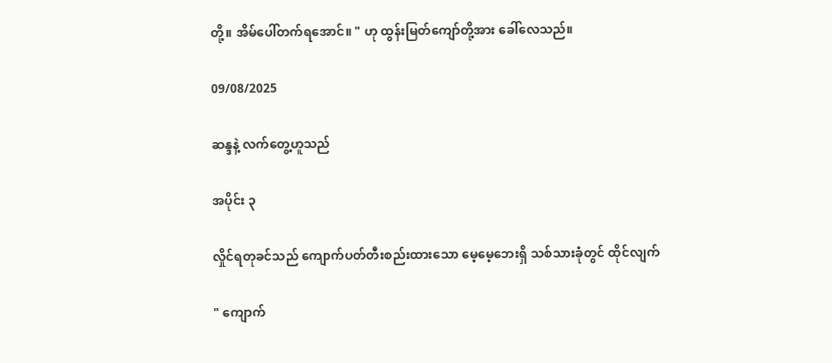တို့။ အိမ်ပေါ်တက်ရအောင်။ " ဟု ထွန်းမြတ်ကျော်တို့အား ခေါ်လေသည်။

09/08/2025

ဆန္ဒနဲ့ လက်တွေ့ဟူသည်

အပိုင်း ၃

လှိုင်ရတုခင်သည် ကျောက်ပတ်တီးစည်းထားသော မေ့မေ့ဘေးရှိ သစ်သားခုံတွင် ထိုင်လျက်

" ကျောက်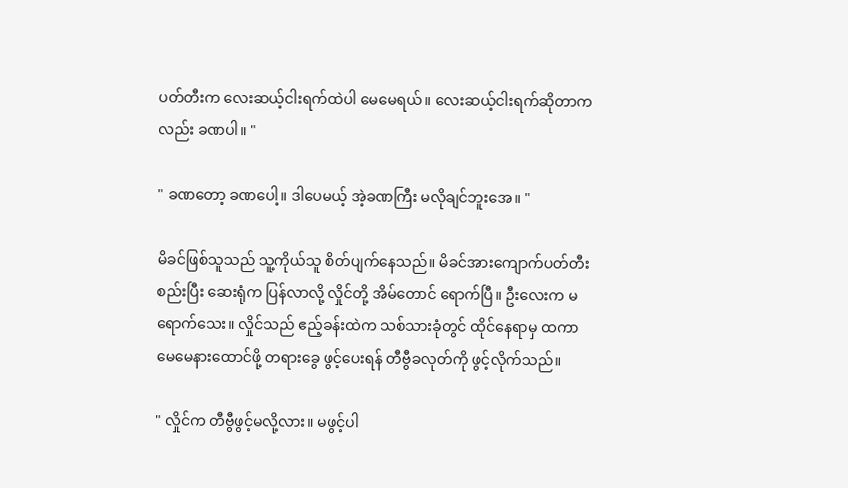ပတ်တီးက လေးဆယ့်ငါးရက်ထဲပါ မေမေရယ်။ လေးဆယ့်ငါးရက်ဆိုတာကလည်း ခဏပါ။ "

" ခဏတော့ ခဏပေါ့။ ဒါပေမယ့် အဲ့ခဏကြီး မလိုချင်ဘူးအေ။ "

မိခင်ဖြစ်သူသည် သူ့ကိုယ်သူ စိတ်ပျက်နေသည်။ မိခင်အားကျောက်ပတ်တီးစည်းပြီး ဆေးရုံက ပြန်လာလို့ လှိုင်တို့ အိမ်တောင် ရောက်ပြီ။ ဦးလေးက မရောက်သေး။ လှိုင်သည် ဧည့်ခန်းထဲက သစ်သားခုံတွင် ထိုင်နေရာမှ ထကာ မေမေနားထောင်ဖို့ တရားခွေ ဖွင့်ပေးရန် တီဗွီခလုတ်ကို ဖွင့်လိုက်သည်။

" လှိုင်က တီဗွီဖွင့်မလို့လား။ မဖွင့်ပါ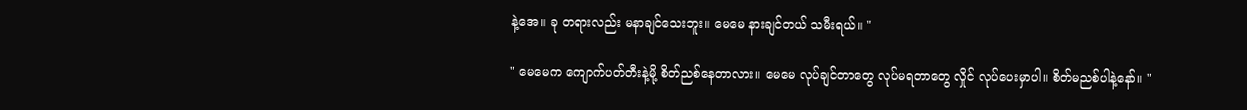နဲ့အေ။ ခု တရားလည်း မနာချင်သေးဘူး။ မေမေ နားချင်တယ် သမီးရယ်။ "

" မေမေက ကျောက်ပတ်တီးနဲ့မို့ စိတ်ညစ်နေတာလား။ မေမေ လုပ်ချင်တာတွေ လုပ်မရတာတွေ လှိုင် လုပ်ပေးမှာပါ။ စိတ်မညစ်ပါနဲ့နော်။ "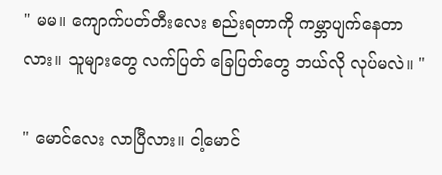" မမ။ ကျောက်ပတ်တီးလေး စည်းရတာကို ကမ္ဘာပျက်နေတာလား။ သူများတွေ လက်ပြတ် ခြေပြတ်တွေ ဘယ်လို လုပ်မလဲ။ "

" မောင်လေး လာပြီလား။ ငါ့မောင်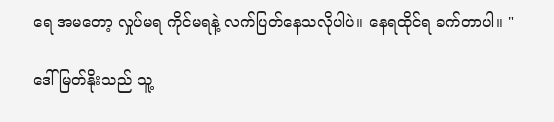ရေ အမတော့ လှုပ်မရ ကိုင်မရနဲ့ လက်ပြတ်နေသလိုပါပဲ။ နေရထိုင်ရ ခက်တာပါ။ "

ဒေါ်မြတ်နိုးသည် သူ့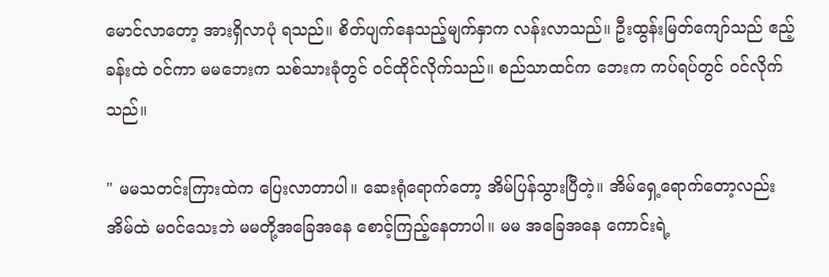မောင်လာတော့ အားရှိလာပုံ ရသည်။ စိတ်ပျက်နေသည့်မျက်နှာက လန်းလာသည်။ ဦးထွန်းမြတ်ကျော်သည် ဧည့်ခန်းထဲ ဝင်ကာ မမဘေးက သစ်သားခုံတွင် ဝင်ထိုင်လိုက်သည်။ စည်သာထင်က ဘေးက ကပ်ရပ်တွင် ဝင်လိုက်သည်။

" မမသတင်းကြားထဲက ပြေးလာတာပါ။ ဆေးရုံရောက်တော့ အိမ်ပြန်သွားပြီတဲ့။ အိမ်ရှေ့ရောက်တော့လည်း အိမ်ထဲ မဝင်သေးဘဲ မမတို့အခြေအနေ စောင့်ကြည့်နေတာပါ။ မမ အခြေအနေ ကောင်းရဲ့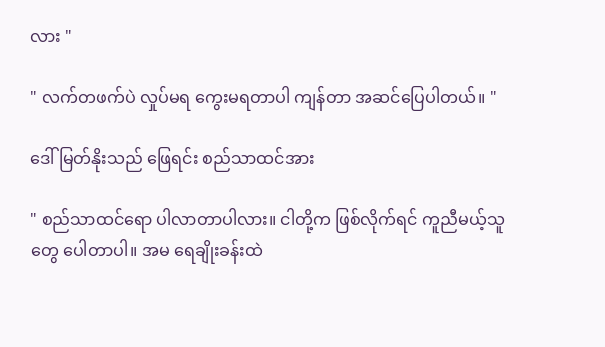လား "

" လက်တဖက်ပဲ လှုပ်မရ ကွေးမရတာပါ ကျန်တာ အဆင်ပြေပါတယ်။ "

ဒေါ်မြတ်နိုးသည် ဖြေရင်း စည်သာထင်အား

" စည်သာထင်ရော ပါလာတာပါလား။ ငါတို့က ဖြစ်လိုက်ရင် ကူညီမယ့်သူတွေ ပေါတာပါ။ အမ ရေချိုးခန်းထဲ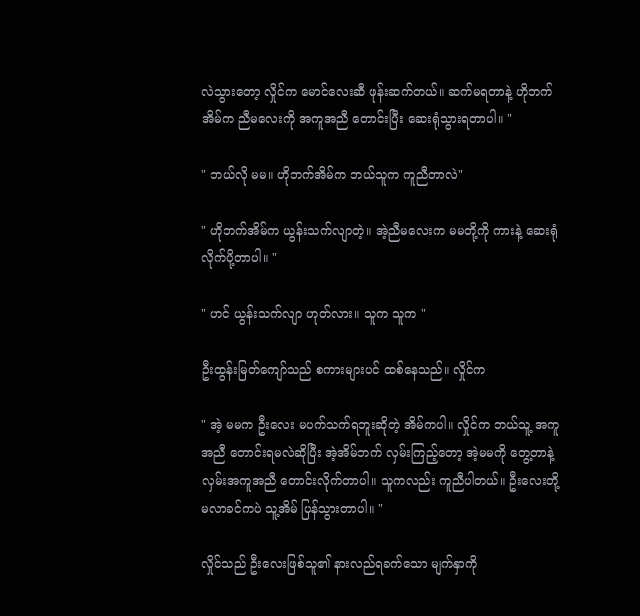လဲသွားတော့ လှိုင်က မောင်လေးဆီ ဖုန်းဆက်တယ်။ ဆက်မရတာနဲ့ ဟိုဘက်အိမ်က ညီမလေးကို အကူအညီ တောင်းပြီး ဆေးရုံသွားရတာပါ။ "

" ဘယ်လို မမ။ ဟိုဘက်အိမ်က ဘယ်သူက ကူညီတာလဲ"

" ဟိုဘက်အိမ်က ယွန်းသက်လျာတဲ့။ အဲ့ညီမလေးက မမတို့ကို ကားနဲ့ ဆေးရုံ လိုက်ပို့တာပါ။ "

" ဟင် ယွန်းသက်လျာ ဟုတ်လား။ သူက သူက "

ဦးထွန်းမြတ်ကျော်သည် စကားများပင် ထစ်နေသည်။ လှိုင်က

" အဲ့ မမက ဦးလေး မပက်သက်ရဘူးဆိုတဲ့ အိမ်ကပါ။ လှိုင်က ဘယ်သူ့ အကူအညီ တောင်းရမလဲဆိုပြီး အဲ့အိမ်ဘက် လှမ်းကြည့်တော့ အဲ့မမကို တွေ့တာနဲ့ လှမ်းအကူအညီ တောင်းလိုက်တာပါ။ သူကလည်း ကူညီပါတယ်။ ဦးလေးတို့ မလာခင်ကပဲ သူ့အိမ် ပြန်သွားတာပါ။ "

လှိုင်သည် ဦးလေးဖြစ်သူ၏ နားလည်ရခက်သော မျက်နှာကို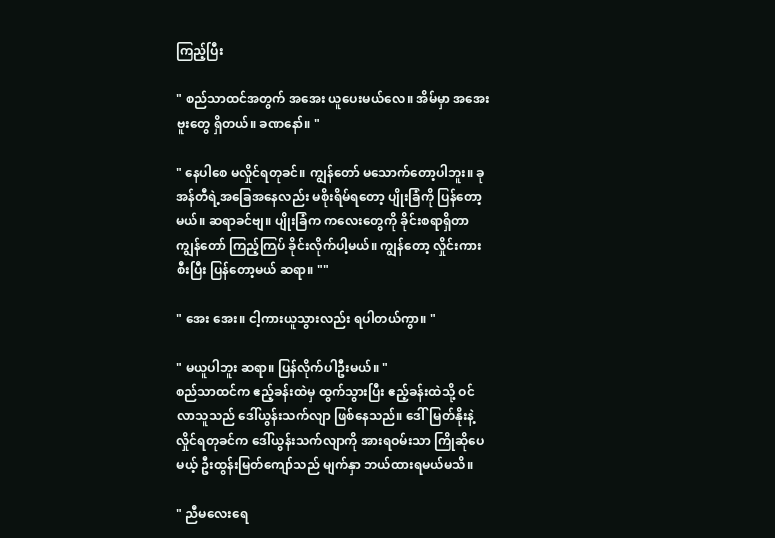ကြည့်ပြီး

" စည်သာထင်အတွက် အအေး ယူပေးမယ်လေ။ အိမ်မှာ အအေးဗူးတွေ ရှိတယ်။ ခဏနော်။ "

" နေပါစေ မလှိုင်ရတုခင်။ ကျွန်တော် မသောက်တော့ပါဘူး။ ခု အန်တီရဲ့အခြေအနေလည်း မစိုးရိမ်ရတော့ ပျိုးခြံကို ပြန်တော့မယ်။ ဆရာခင်ဗျ။ ပျိုးခြံက ကလေးတွေကို ခိုင်းစရာရှိတာ ကျွန်တော် ကြည့်ကြပ် ခိုင်းလိုက်ပါ့မယ်။ ကျွန်တော့ လှိုင်းကားစီးပြီး ပြန်တော့မယ် ဆရာ။ ""

" အေး အေး။ ငါ့ကားယူသွားလည်း ရပါတယ်ကွာ။ "

" မယူပါဘူး ဆရာ။ ပြန်လိုက်ပါဦးမယ်။ "
စည်သာထင်က ဧည့်ခန်းထဲမှ ထွက်သွားပြီး ဧည့်ခန်းထဲသို့ ဝင်လာသူသည် ဒေါ်ယွန်းသက်လျာ ဖြစ်နေသည်။ ဒေါ်မြတ်နိုးနဲ့ လှိုင်ရတုခင်က ဒေါ်ယွန်းသက်လျာကို အားရဝမ်းသာ ကြိုဆိုပေမယ့် ဦးထွန်းမြတ်ကျော်သည် မျက်နှာ ဘယ်ထားရမယ်မသိ။

" ညီမလေးရေ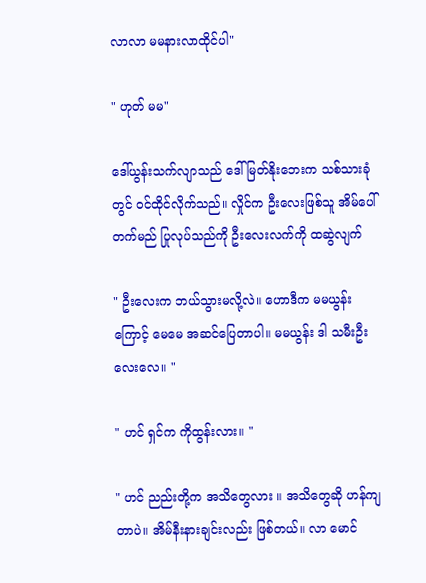လာလာ မမနားလာထိုင်ပါ"

" ဟုတ် မမ"

ဒေါ်ယွန်းသက်လျာသည် ဒေါ်မြတ်နိုးဘေးက သစ်သားခုံတွင် ဝင်ထိုင်လိုက်သည်။ လှိုင်က ဦးလေးဖြစ်သူ အိမ်ပေါ်တက်မည် ပြုလုပ်သည်ကို ဦးလေးလက်ကို ထဆွဲလျက်

" ဦးလေးက ဘယ်သွားမလို့လဲ။ ဟောဒီက မမယွန်းကြောင့် မေမေ အဆင်ပြေတာပါ။ မမယွန်း ဒါ သမီးဦးလေးလေ။ "

" ဟင် ရှင်က ကိုထွန်းလား။ "

" ဟင် ညည်းတို့က အသိတွေလား ။ အသိတွေဆို ဟန်ကျတာပဲ။ အိမ်နီးနားချင်းလည်း ဖြစ်တယ်။ လာ မောင်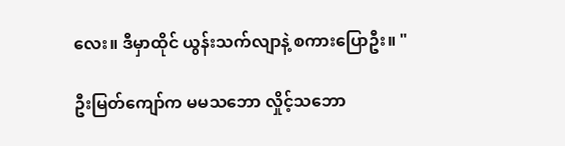လေး။ ဒီမှာထိုင် ယွန်းသက်လျာနဲ့ စကားပြောဦး။ "

ဦးမြတ်ကျော်က မမသဘော လှိုင့်သဘော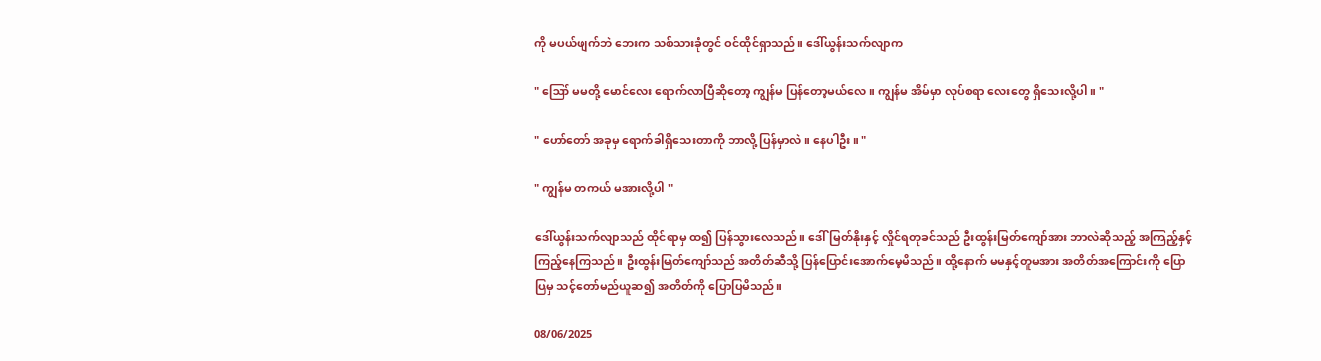ကို မပယ်ဖျက်ဘဲ ဘေးက သစ်သားခုံတွင် ဝင်ထိုင်ရှာသည်။ ဒေါ်ယွန်းသက်လျာက

" ဪ မမတို့ မောင်လေး ရောက်လာပြီဆိုတော့ ကျွန်မ ပြန်တော့မယ်လေ။ ကျွန်မ အိမ်မှာ လုပ်စရာ လေးတွေ ရှိသေးလို့ပါ။ "

" ဟော်တော် အခုမှ ရောက်ခါရှိသေးတာကို ဘာလို့ ပြန်မှာလဲ။ နေပါဦး။ "

" ကျွန်မ တကယ် မအားလို့ပါ "

ဒေါ်ယွန်းသက်လျာသည် ထိုင်ရာမှ ထ၍ ပြန်သွားလေသည်။ ဒေါ်မြတ်နိုးနှင့် လှိုင်ရတုခင်သည် ဦးထွန်းမြတ်ကျော်အား ဘာလဲဆိုသည့် အကြည့်နှင့် ကြည့်နေကြသည်။ ဦးထွန်းမြတ်ကျော်သည် အတိတ်ဆီသို့ ပြန်ပြောင်းအောက်မေ့မိသည်။ ထို့နောက် မမနှင့်တူမအား အတိတ်အကြောင်းကို ပြောပြမှ သင့်တော်မည်ယူဆ၍ အတိတ်ကို ပြောပြမိသည်။

08/06/2025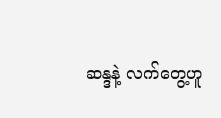ဆန္ဒနဲ့ လက်တွေ့ဟူ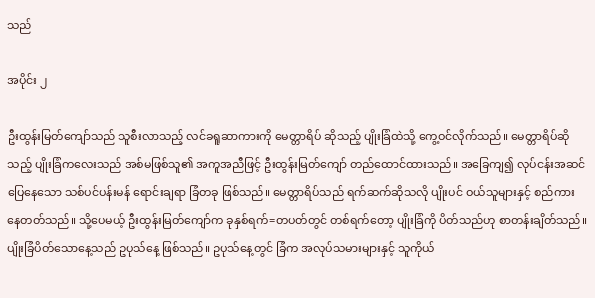သည်

အပိုင်း ၂

ဦးထွန်းမြတ်ကျော်သည် သူစီးလာသည့် လင်ခရူဆာကားကို မေတ္တာရိပ် ဆိုသည့် ပျိုးခြံထဲသို့ ကွေ့ဝင်လိုက်သည်။ မေတ္တာရိပ်ဆိုသည့် ပျိုးခြံကလေးသည် အစ်မဖြစ်သူ၏ အကူအညီဖြင့် ဦးထွန်းမြတ်ကျော် တည်ထောင်ထားသည်။ အခြေကျ၍ လုပ်ငန်းအဆင်ပြေနေသော သစ်ပင်ပန်းမန် ရောင်းချရာ ခြံတခု ဖြစ်သည်။ မေတ္တာရိပ်သည် ရက်ဆက်ဆိုသလို ပျိုးပင် ဝယ်သူများနှင့် စည်ကားနေတတ်သည်။ သို့ပေမယ့် ဦးထွန်းမြတ်ကျော်က ခုနှစ်ရက်=တပတ်တွင် တစ်ရက်တော့ ပျိုးခြံကို ပိတ်သည်ဟု စာတန်းချိတ်သည်။ ပျိုးခြံပိတ်သောနေ့သည် ဥပုသ်နေ့ ဖြစ်သည်။ ဥပုသ်နေ့တွင် ခြံက အလုပ်သမားများနှင့် သူကိုယ်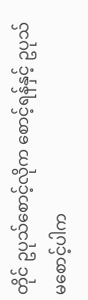တိုင် ဥပုသ်စောင့်လိုက စောင့်ရန်နှင့် ဥပုသ်မစောင့်ပါက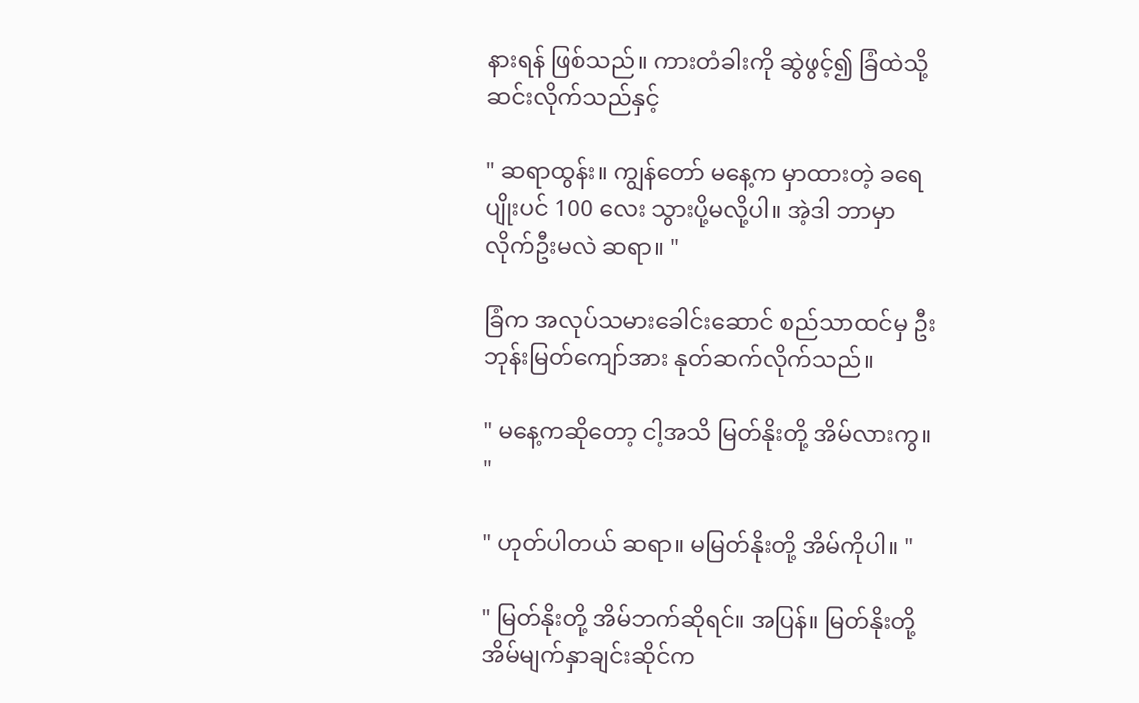နားရန် ဖြစ်သည်။ ကားတံခါးကို ဆွဲဖွင့်၍ ခြံထဲသို့ ဆင်းလိုက်သည်နှင့်

" ဆရာထွန်း။ ကျွန်တော် ‌မ‌‌နေ့က မှာထားတဲ့ ခ‌ရေပျိုးပင် 100 လေး သွားပို့မလို့ပါ။ အဲ့ဒါ ဘာမှာလိုက်ဦးမလဲ ဆရာ။ "

ခြံက အလုပ်သမားခေါင်းဆောင် စည်သာထင်မှ ဦးဘုန်းမြတ်ကျော်အား နုတ်ဆက်လိုက်သည်။

" မနေ့ကဆိုတော့ ငါ့အသိ မြတ်နိုးတို့ အိမ်လားကွ။ "

" ဟုတ်ပါတယ် ဆရာ။ မမြတ်နိုးတို့ အိမ်ကိုပါ။ "

" မြတ်နိုးတို့ အိမ်ဘက်ဆိုရင်။ အပြန်။ မြတ်နိုးတို့ အိမ်မျက်နှာချင်းဆိုင်က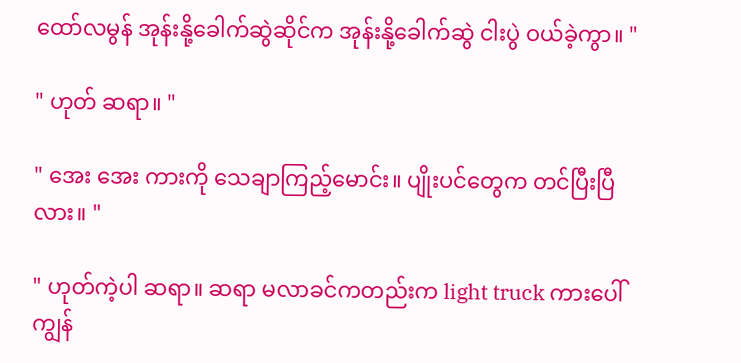ထော်လမွန် အုန်းနို့ခေါက်ဆွဲဆိုင်က အုန်းနို့ခေါက်ဆွဲ ငါးပွဲ ဝယ်ခဲ့ကွာ။ "

" ဟုတ် ဆရာ။ "

" အေး အေး ကားကို သေချာကြည့်မောင်း။ ပျိုးပင်တွေက တင်ပြီးပြီလား။ "

" ဟုတ်ကဲ့ပါ ဆရာ။ ဆရာ မလာခင်ကတည်းက light truck ကားပေါ် ကျွန်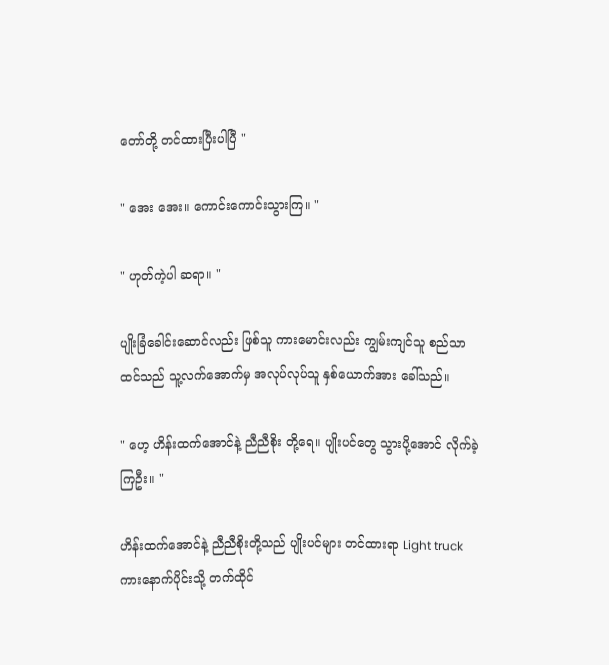တော်တို့ တင်ထားပြီးပါပြီ "

" အေး အေး။ ကောင်းကောင်းသွားကြ။ "

" ဟုတ်ကဲ့ပါ ဆရာ။ "

ပျိုးခြံခေါင်းဆောင်လည်း ဖြစ်သူ ကားမောင်းလည်း ကျွမ်းကျင်သူ စည်သာထင်သည် သူ့လက်အောက်မှ အလုပ်လုပ်သူ နှစ်ယောက်အား ခေါ်သည်။

" ဟေ့ ဟိန်းထက်အောင်နဲ့ ညီညီစိုး တို့ရေ။ ပျိုးပင်တွေ သွားပို့အောင် လိုက်ခဲ့ကြဦး။ "

ဟိန်းထက်အောင်နဲ့ ညီညီစိုးတို့သည် ပျိုးပင်များ တင်ထားရာ Light truck ကားနောက်ပိုင်းသို့ တက်ထိုင်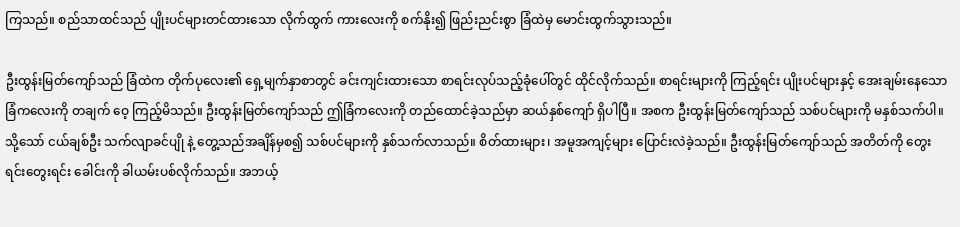ကြသည်။ စည်သာထင်သည် ပျိုးပင်များတင်ထားသော လိုက်ထွက် ကားလေးကို စက်နိုး၍ ဖြည်းညင်းစွာ ခြံထဲမှ မောင်းထွက်သွားသည်။

ဦးထွန်းမြတ်ကျော်သည် ခြံထဲက တိုက်ပုလေး၏ ရှေ့မျက်နှာစာတွင် ခင်းကျင်းထားသော စာရင်းလုပ်သည့်ခုံပေါ်တွင် ထိုင်လိုက်သည်။ စာရင်းများကို ကြည့်ရင်း ပျိုးပင်များနှင့် အေးချမ်းနေသော ခြံကလေးကို တချက် ဝေ့ ကြည့်မိသည်။ ဦးထွန်းမြတ်ကျော်သည် ဤခြံကလေးကို တည်ထောင်ခဲ့သည်မှာ ဆယ်နှစ်ကျော် ရှိပါပြီ။ အစက ဦးထွန်းမြတ်ကျော်သည် သစ်ပင်များကို မနှစ်သက်ပါ။ သို့သော် ငယ်ချစ်ဦး သက်လျာခင်ပျို နဲ့ တွေ့သည်အချိန်မှစ၍ သစ်ပင်များကို နှစ်သက်လာသည်။ စိတ်ထားများ၊ အမူအကျင့်များ ပြောင်းလဲခဲ့သည်။ ဦးထွန်းမြတ်ကျော်သည် အတိတ်ကို တွေးရင်းတွေးရင်း ခေါင်းကို ခါယမ်းပစ်လိုက်သည်။ အဘယ့်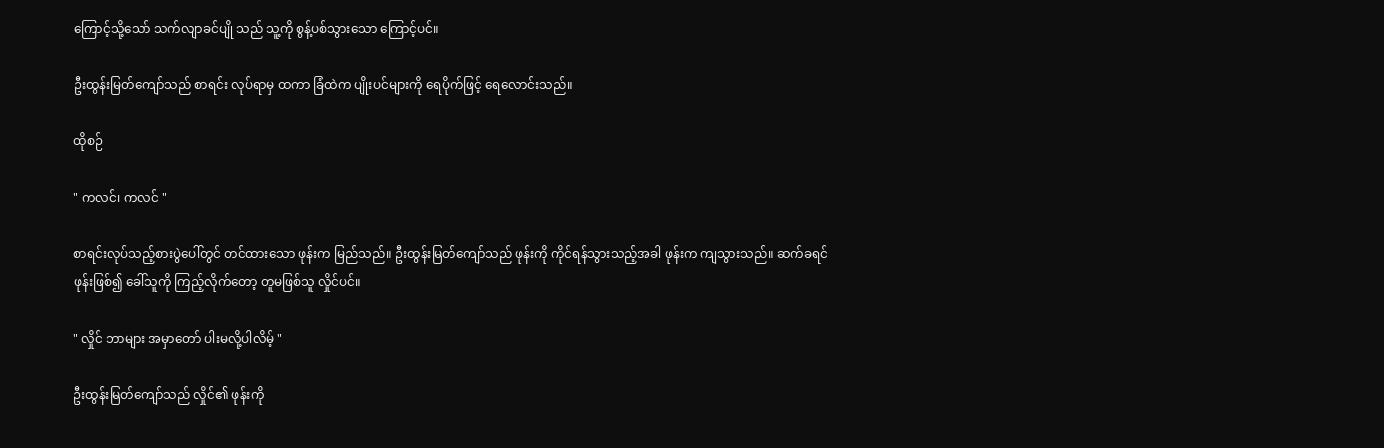ကြောင့်သို့သော် သက်လျာခင်ပျို သည် သူ့ကို စွန့်ပစ်သွားသော ကြောင့်ပင်။

ဦးထွန်းမြတ်ကျော်သည် စာရင်း လုပ်ရာမှ ထကာ ခြံထဲက ပျိုးပင်များကို ရေပိုက်ဖြင့် ရေလောင်းသည်။

ထိုစဉ်

" ကလင်၊ ကလင် "

စာရင်းလုပ်သည့်စားပွဲပေါ်တွင် တင်ထားသော ဖုန်းက မြည်သည်။ ဦးထွန်းမြတ်ကျော်သည် ဖုန်းကို ကိုင်ရန်သွားသည့်အခါ ဖုန်းက ကျသွားသည်။ ဆက်ခရင်ဖုန်းဖြစ်၍ ခေါ်သူကို ကြည့်လိုက်တော့ ‌တူမဖြစ်သူ လှိုင်ပင်။

" လှိုင် ဘာများ အမှာတော် ပါးမလို့ပါလိမ့် "

ဦးထွန်းမြတ်‌‌ကျော်သည် လှိုင်၏ ဖုန်းကို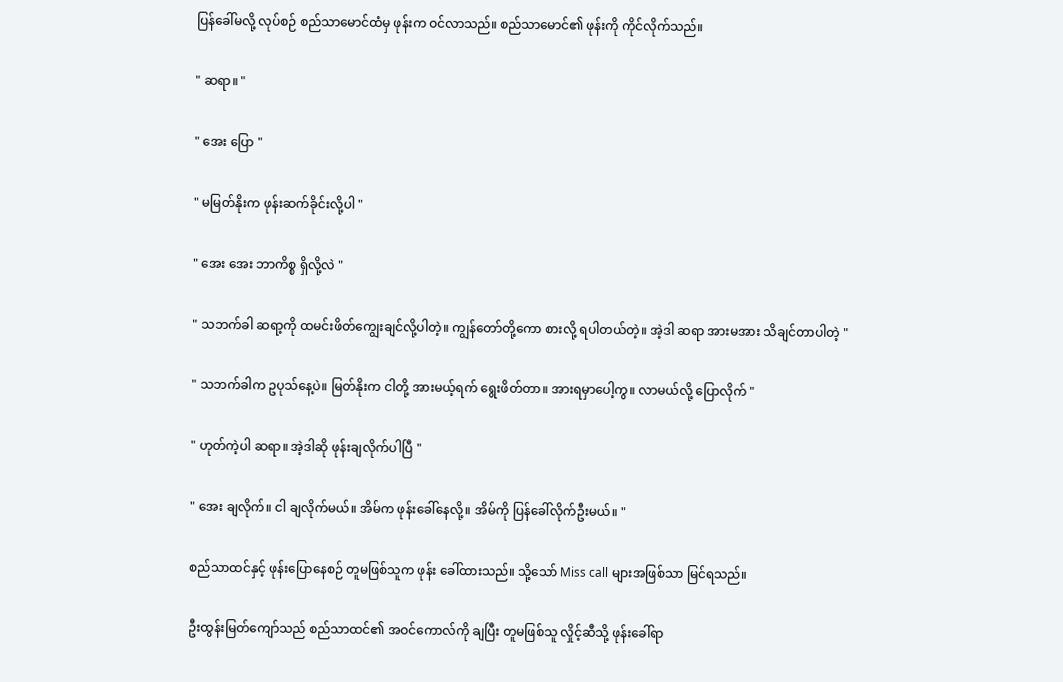ပြန်ခေါ်မလို့ လုပ်စဉ် စည်သာမောင်ထံမှ ဖုန်းက ဝင်လာသည်။ စည်သာမောင်၏ ဖုန်းကို ကိုင်လိုက်သည်။

" ဆရာ။ "

" အေး ပြော "

" မမြတ်နိုးက ဖုန်းဆက်ခိုင်းလို့ပါ "

" အေး အေး ဘာကိစ္စ ရှိလို့လဲ "

" သဘက်ခါ ဆရာ့ကို ထမင်းဖိတ်ကျွေးချင်လို့ပါတဲ့။ ကျွန်တော်တို့ကော စားလို့ ရပါတယ်တဲ့။ အဲ့ဒါ ဆရာ အားမအား သိချင်တာပါတဲ့ "

" သဘက်ခါက ဥပုသ်နေ့ပဲ။ မြတ်နိုးက ငါတို့ အားမယ့်ရက် ရွေးဖိတ်တာ။ အားရမှာပေါ့ကွ။ လာမယ်လို့ ပြောလိုက် "

" ဟုတ်ကဲ့ပါ ဆရာ။ အဲ့ဒါဆို ဖုန်းချလိုက်ပါပြီ "

" အေး ချလိုက်။ ငါ ချလိုက်မယ်။ အိမ်က ဖုန်းခေါ်နေလို့။ အိမ်ကို ပြန်ခေါ်လိုက်ဦးမယ်။ "

စည်သာထင်နှင့် ဖုန်းပြောနေစဉ် တူမဖြစ်သူက ဖုန်း ခေါ်ထားသည်။ သို့သော် Miss call များအဖြစ်သာ မြင်ရသည်။

ဦးထွန်းမြတ်ကျော်သည် စည်သာထင်၏ အဝင်ကောလ်ကို ချပြီး တူမဖြစ်သူ လှိုင့်ဆီသို့ ဖုန်းခေါ်ရာ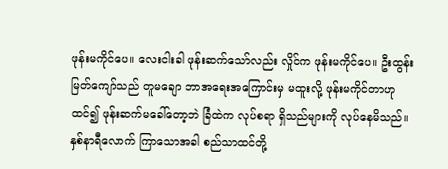ဖုန်းမကိုင်ပေ။ လေးငါးခါ ဖုန်းဆက်သော်လည်း လှိုင်က ဖုန်းမကိုင်ပေ။ ဦးထွန်းမြတ်ကျော်သည် တူမချော ဘာအရေးအကြောင်းမှ မထူးလို့ ဖုန်းမကိုင်တာဟု ထင်၍ ဖုန်းဆက်မခေါ်တော့ဘဲ ခြံထဲက လုပ်စရာ ရှိသည်များကို လုပ်နေမိသည်။ နှစ်နာရီလောက် ‌ကြာသောအခါ စည်သာထင်တို့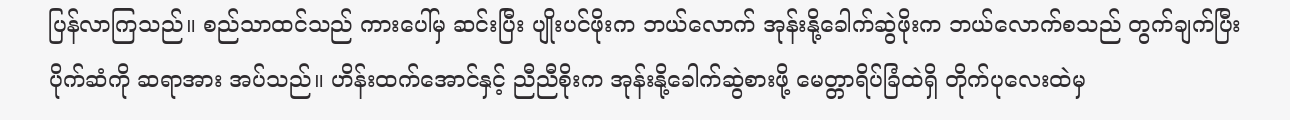ပြန်လာကြသည်။ စည်သာထင်သည် ကားပေါ်မှ ဆင်းပြီး ပျိုးပင်ဖိုးက ဘယ်လောက် အုန်းနို့ခေါက်ဆွဲဖိုးက ဘယ်လောက်စသည် တွက်ချက်ပြီး ပိုက်ဆံကို ဆရာအား အပ်သည်။ ဟိန်းထက်အောင်နှင့် ညီညီစိုးက အုန်းနို့ခေါက်ဆွဲစားဖို့ မေတ္တာရိပ်ခြံထဲရှိ တိုက်ပုလေးထဲမှ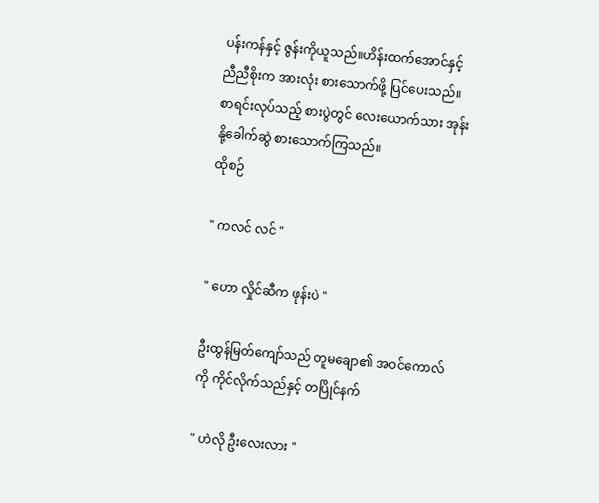ပန်းကန်နှင့် ဇွန်းကိုယူသည်။ဟိန်းထက်‌အောင်နှင့် ညီညီစိုးက အားလုံး စားသောက်ဖို့ ပြင်ပေးသည်။ စာရင်းလုပ်သည့် စားပွဲတွင် လေးယောက်သား အုန်းနို့ခေါက်ဆွဲ စားသောက်ကြသည်။
ထိုစဉ်

" ကလင် လင် "

" ဟော လှိုင်ဆီက ဖုန်းပဲ "

ဦးထွန်မြတ်ကျော်သည် တူမချော၏ အဝင်ကောလ်ကို ကိုင်လိုက်သည်နှင့် တပြိုင်နက်

" ဟဲလို ဦးလေးလား "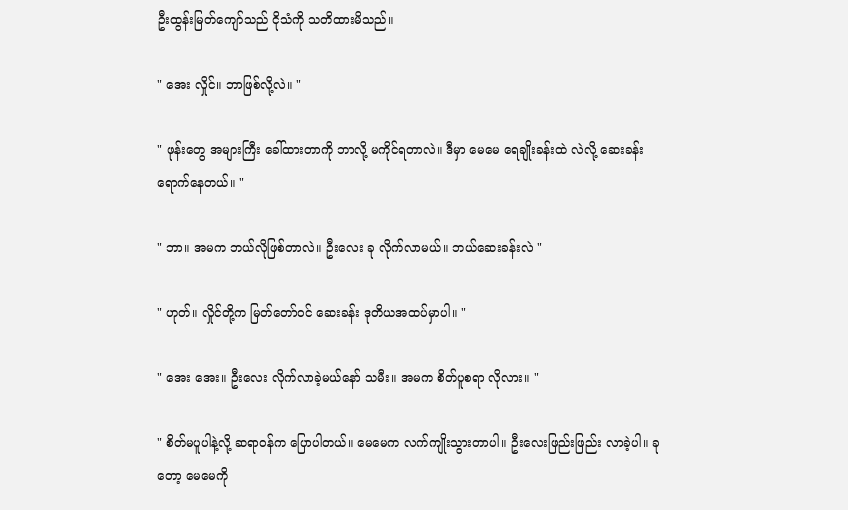ဦးထွန်းမြတ်‌ကျော်သည် ငိုသံကို သတိထားမိသည်။

" အေး လှိုင်။ ဘာဖြစ်လို့လဲ။ "

" ဖုန်းတွေ အများကြီး ခေါ်ထားတာကို ဘာလို့ မကိုင်ရတာလဲ။ ဒီမှာ မေမေ ရေချိုးခန်းထဲ လဲလို့ ဆေးခန်းရောက်နေတယ်။ "

" ဘာ။ အမက ဘယ်လိုဖြစ်တာလဲ။ ဦးလေး ခု လိုက်လာမယ်။ ဘယ်ဆေးခန်းလဲ "

" ဟုတ်။ လှိုင်တို့က မြတ်တော်ဝင် ဆေးခန်း ဒုတိယအထပ်မှာပါ။ "

" အေး အေး။ ဦးလေး လိုက်လာခဲ့မယ်နော် သမီး။ အမက စိတ်ပူစရာ လိုလား။ "

" စိတ်မပူပါနဲ့လို့ ဆရာဝန်က ပြောပါတယ်။ မေမေက လက်ကျိုးသွားတာပါ။ ဦးလေးဖြည်းဖြည်း လာခဲ့ပါ။ ခုတော့ မေမေကို ‌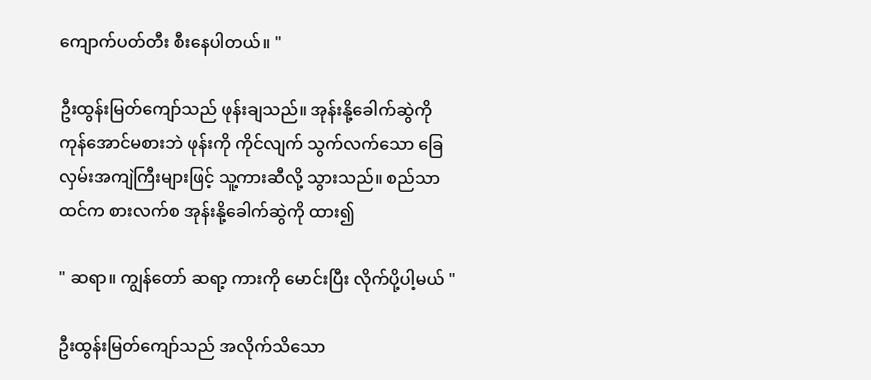ကျောက်ပတ်တီး စီး‌နေပါတယ်။ "

ဦးထွန်းမြတ်ကျော်သည် ဖုန်းချသည်။ အုန်းနို့ခေါက်ဆွဲကို ကုန်အောင်မစားဘဲ ဖုန်းကို ကိုင်လျက် သွက်လက်သော ခြေလှမ်းအကျဲကြီးများဖြင့် သူ့ကားဆီလို့ သွားသည်။ စည်သာထင်က စားလက်စ အုန်းနို့ခေါက်ဆွဲကို ထား၍

" ဆရာ။ ကျွန်တော် ဆရာ့ ကားကို မောင်းပြီး လိုက်ပို့ပါ့မယ် "

ဦးထွန်းမြတ်ကျော်သည် အလိုက်သိသော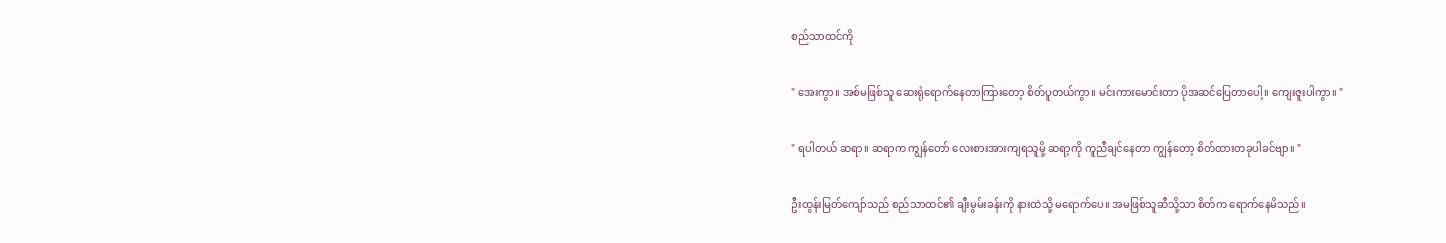စည်သာထင်ကို

" အေးကွာ။ အစ်မဖြစ်သူ ဆေးရုံရောက်နေတာကြားတော့ စိတ်ပူတယ်ကွာ။ မင်းကားမောင်းတာ ပိုအဆင်ပြေတာပေါ့။ ကျေးဇူးပါကွာ။ "

" ရပါတယ် ဆရာ။ ဆရာက ကျွန်တော် လေးစားအားကျရသူမို့ ဆရာ့ကို ကူညီချင်နေတာ ကျွန်တော့ စိတ်ထားတခုပါခင်ဗျာ။ "

ဦးထွန်းမြတ်ကျော်သည် စည်သာထင်၏ ချီးမွမ်းခန်းကို နားထဲသို့ မရောက်ပေ။ အမဖြစ်သူဆီသို့သာ စိတ်က ရောက်နေမိသည်။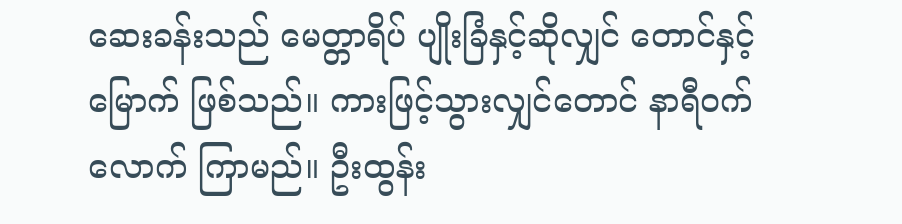ဆေးခန်းသည် မေတ္တာရိပ် ပျိုးခြံနှင့်ဆိုလျှင် တောင်နှင့်မြောက် ဖြစ်သည်။ ကားဖြင့်သွားလျှင်တောင် နာရီဝက် လောက် ကြာမည်။ ဦးထွန်း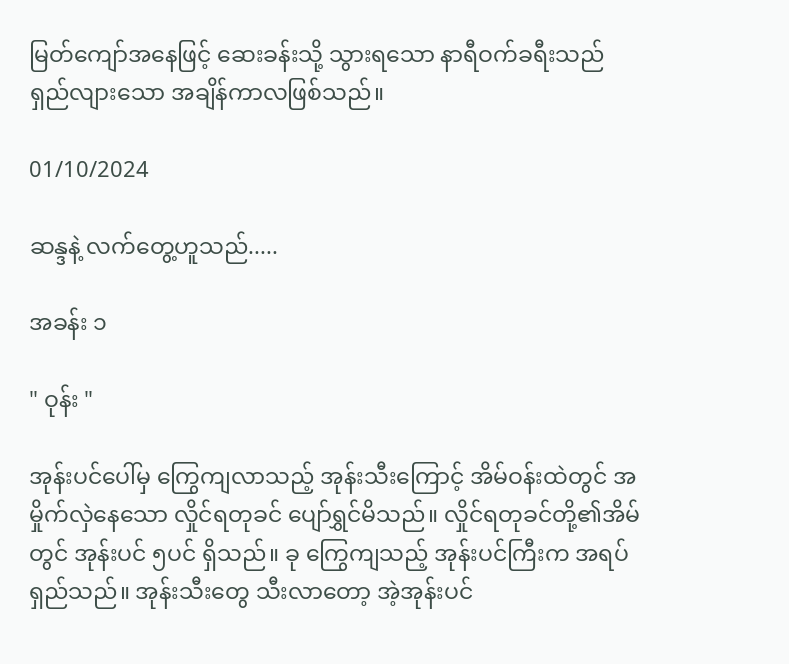မြတ်ကျော်အနေဖြင့် ဆေးခန်းသို့ သွားရသော နာရီဝက်ခရီးသည် ရှည်လျားသော အချိန်ကာလဖြစ်သည်။

01/10/2024

ဆန္ဒနဲ့ လက်တွေ့ဟူသည်.....

အခန်း ၁

" ဝုန်း "

အုန်းပင်ပေါ်မှ ကြွေကျလာသည့် အုန်းသီးကြောင့် အိမ်ဝန်းထဲတွင် အမှိုက်လှဲနေသော လှိုင်ရတုခင် ပျော်ရွှင်မိသည်။ လှိုင်ရတုခင်တို့၏အိမ်တွင် အုန်းပင် ၅ပင် ရှိသည်။ ခု ကြွေကျသည့် အုန်းပင်ကြီးက အရပ်ရှည်‌သည်။ အုန်းသီးတွေ သီးလာတော့ အဲ့အုန်းပင်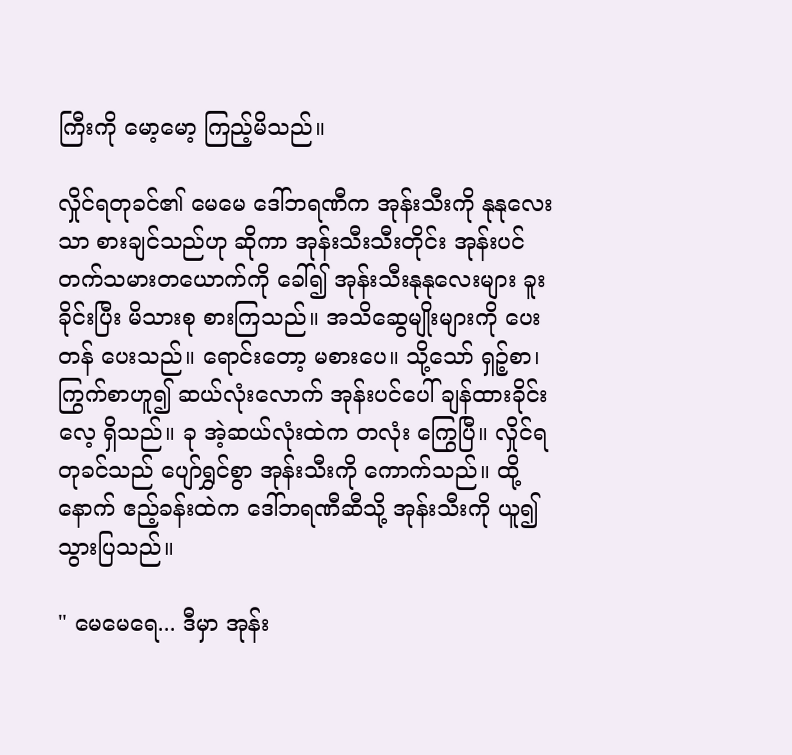ကြီးကို မော့မော့ ကြည့်မိသည်။

လှိုင်ရတုခင်၏ မေမေ ဒေါ်ဘရဏီက အုန်းသီးကို နုနုလေးသာ စားချင်သည်ဟု ဆိုကာ အုန်းသီးသီးတိုင်း အုန်းပင်တက်သမားတယောက်ကို ခေါ်၍ အုန်းသီးနုနုလေးများ ခူးခိုင်းပြီး မိသားစု စားကြသည်။ အသိဆွေမျိုးများကို ပေးတန် ပေးသည်။ ရောင်းတော့ မစားပေ။ သို့သော် ရှဉ့်စာ၊ ကြွက်စာဟူ၍ ဆယ်လုံးလောက် အုန်းပင်ပေါ် ချန်ထားခိုင်းလေ့ ရှိသည်။ ခု အဲ့ဆယ်လုံးထဲက တလုံး ကြွေပြီ။ လှိုင်ရတုခင်သည် ပျော်ရွှင်စွာ အုန်းသီးကို ကောက်သည်။ ထို့နောက် ဧည့်ခန်းထဲက ဒေါ်ဘရဏီဆီသို့ အုန်းသီးကို ယူ၍ သွားပြသည်။

" မေမေရေ... ဒီမှာ အုန်း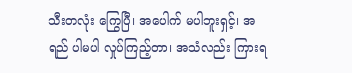သီးတလုံး ကြွေပြီ၊ အပေါက် မပါဘူးရှင့်၊ အရည် ပါမပါ လှုပ်ကြည့်တာ၊ အသံလည်း ကြားရ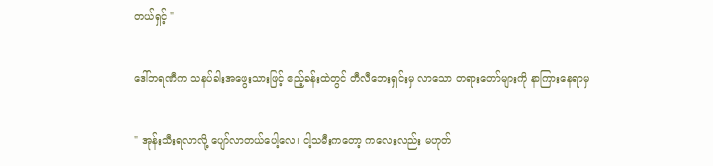တယ်ရှင့် "

ဒေါ်ဘရဏီက သနပ်ခါးအဖွေးသားဖြင့် ဧည့်ခန်းထဲတွင် တီလီဘေးရှင်းမှ လာသော တရားတော်များကို နာကြားနေရာမှ

" အုန်းသီးရလာလို့ ပျော်လာတယ်ပေါ့လေ၊ ငါ့သမီးကတော့ ကလေးလည်း မဟုတ်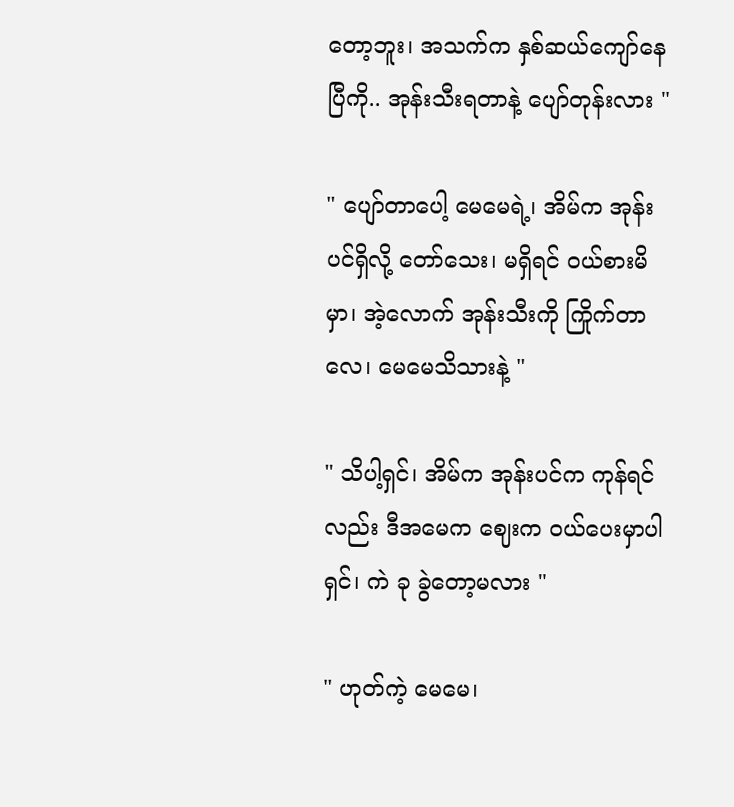တော့ဘူး၊ အသက်က နှစ်ဆယ်ကျော်နေပြီကို.. အုန်းသီးရတာနဲ့ ပျော်တုန်းလား "

" ပျော်တာပေါ့ မေမေရဲ့၊ အိမ်က အုန်းပင်ရှိလို့ တော်သေး၊ မရှိရင် ဝယ်စားမိမှာ၊ အဲ့လောက် အုန်းသီးကို ကြိုက်တာလေ၊ မေမေသိသားနဲ့ "

" သိပါ့ရှင်၊ အိမ်က အုန်းပင်က ကုန်ရင်လည်း ဒီအမေက ဈေးက ဝယ်ပေးမှာပါရှင်၊ ကဲ ခု ခွဲတော့မလား "

" ဟုတ်ကဲ့ မေမေ၊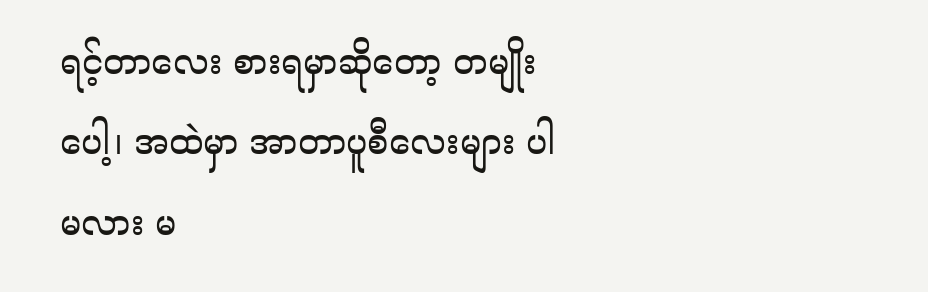ရင့်တာလေး စားရမှာဆိုတော့ တမျိုးပေါ့၊ အထဲမှာ အာတာပူစီလေးများ ပါမလား မ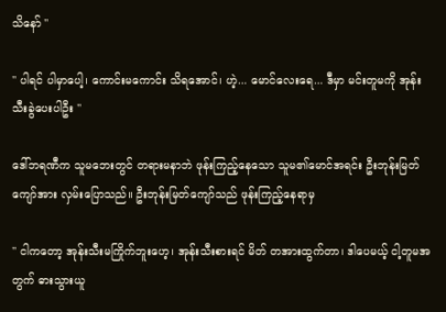သိနော် "

" ပါရင် ပါမှာပေါ့၊ ကောင်းမကောင်း သိရအောင်၊ ဟဲ့... မောင်လေးရေ... ဒီမှာ မင်းတူမကို အုန်းသီးခွဲပေးပါဦး "

ဒေါ်ဘရဏီက သူမဘေးတွင် တရားမနာဘဲ ဖုန်းကြည့်နေသော သူမ၏မောင်အရင်း ဦးဘုန်းမြတ်ကျော်အား လှမ်းပြောသည်။ ဦးဘုန်းမြတ်ကျော်သည် ဖုန်းကြည့်နေရာမှ

" ငါကတော့ အုန်းသီးမကြိုက်ဘူးဟေ့၊ အုန်းသီးစားရင် မိတ် တအားထွက်တာ၊ ဒါပေမယ့် ငါ့တူမအတွက် ဓားသွားယူ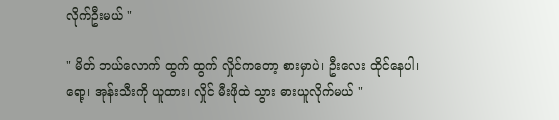လိုက်ဦးမယ် "

" မိတ် ဘယ်လောက် ထွက် ထွက် လှိုင်ကတော့ စားမှာပဲ၊ ဦးလေး ထိုင်နေပါ၊ ရော့၊ အုန်းသီးကို ယူထား၊ လှိုင် မီးဖိုထဲ သွား ဓားယူလိုက်မယ် "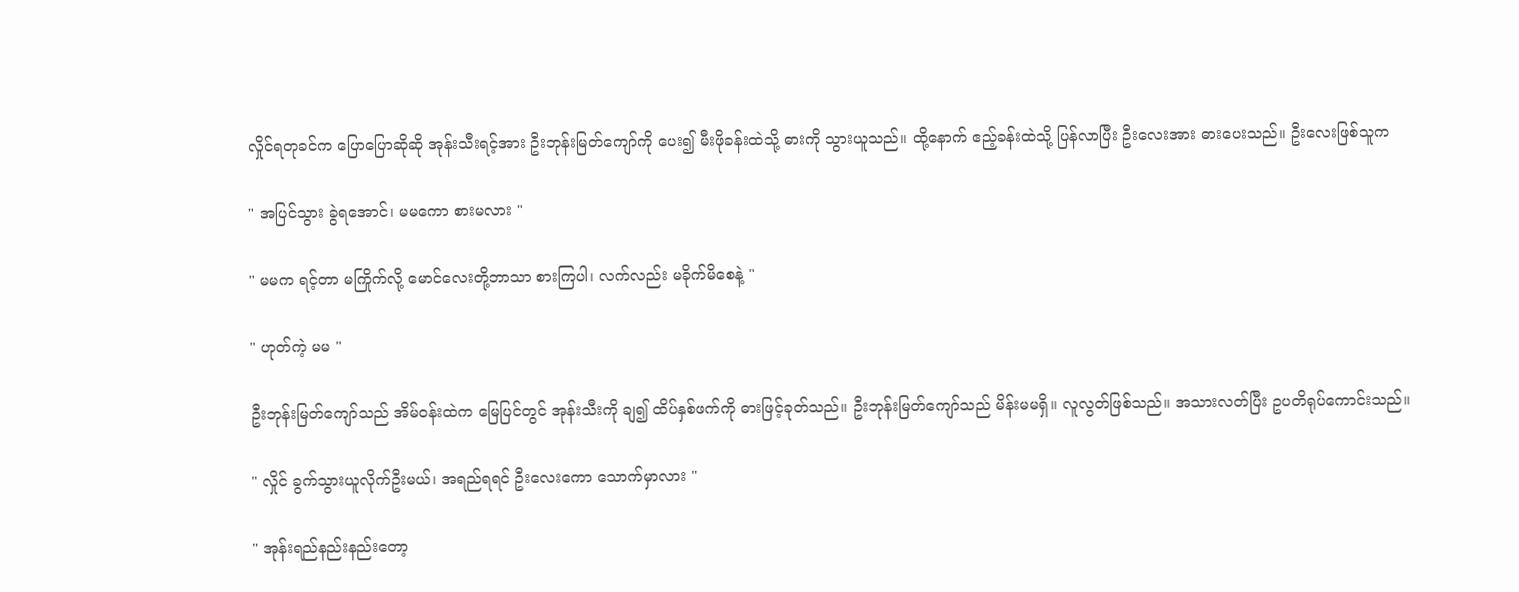လှိုင်ရတုခင်က ပြောပြောဆိုဆို အုန်းသီးရင့်အား ဦး‌ဘုန်းမြတ်ကျော်ကို ပေး၍ မီးဖိုခန်းထဲသို့ ဓားကို သွားယူသည်။ ထို့နောက် ဧည့်ခန်းထဲသို့ ပြန်လာပြီး ဦးလေးအား ဓားပေးသည်။ ဦးလေးဖြစ်သူက

" အပြင်သွား ခွဲရအောင်၊ မမကော စားမလား "

" မမက ရင့်တာ မကြိုက်လို့ မောင်လေးတို့ဘာသာ စားကြပါ၊ လက်လည်း မခိုက်မိစေနဲ့ "

" ဟုတ်ကဲ့ မမ "

ဦးဘုန်းမြတ်ကျော်သည် အိမ်ဝန်းထဲက မြေပြင်တွင် အုန်းသီးကို ချ၍ ထိပ်နှစ်ဖက်ကို ဓားဖြင့်ခုတ်သည်။ ဦးဘုန်းမြတ်ကျော်သည် မိန်းမမရှိ။ လူလွတ်ဖြစ်သည်။ အသားလတ်ပြီး ဥပတိရုပ်ကောင်းသည်။

" လှိုင် ခွက်သွားယူလိုက်ဦးမယ်၊ အရည်ရရင် ဦးလေးကော သောက်မှာလား "

" အုန်းရည်နည်းနည်းတော့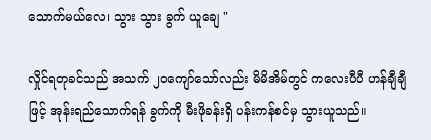သောက်မယ်လေ၊ သွား သွား ခွက် ယူချေ "

လှိုင်ရတုခင်သည် အသက် ၂၀ကျော်သော်လည်း မိမိအိမ်တွင် ‌ကလေးပီပီ ဟန်ချီချီဖြင့် အုန်းရည်သောက်ရန် ခွက်ကို မီးဖိုခန်းရှိ ပန်းကန်စင်မှ သွားယူသည်။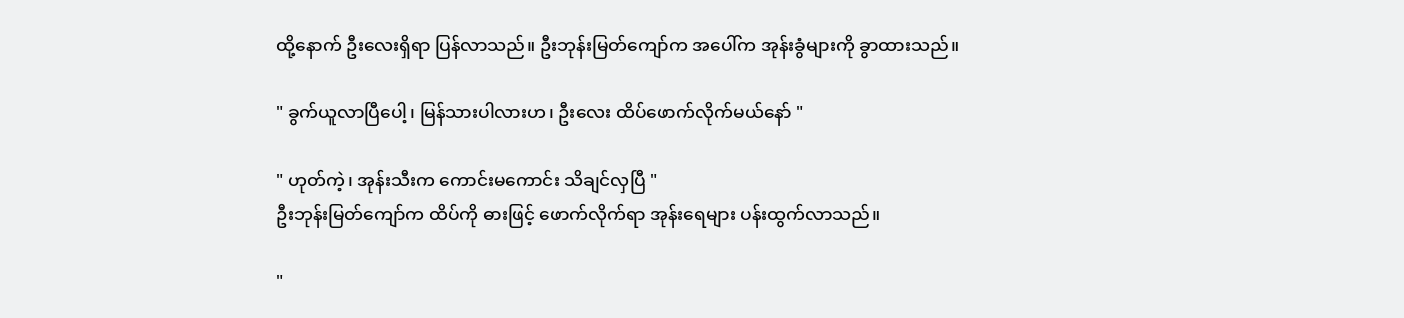ထို့နောက် ဦးလေးရှိရာ ပြန်လာသည်။ ဦးဘုန်းမြတ်ကျော်က အပေါ်က အုန်းခွံများကို ခွာထားသည်။

" ခွက်ယူလာပြီပေါ့၊ မြန်သားပါလားဟ၊ ဦးလေး ထိပ်ဖောက်လိုက်မယ်နော် "

" ဟုတ်ကဲ့၊ အုန်းသီးက ကောင်းမကောင်း သိချင်လှပြီ "
ဦးဘုန်းမြတ်ကျော်က ထိပ်ကို ဓားဖြင့် ဖောက်လိုက်ရာ အုန်းရေများ ပန်းထွက်လာသည်။

"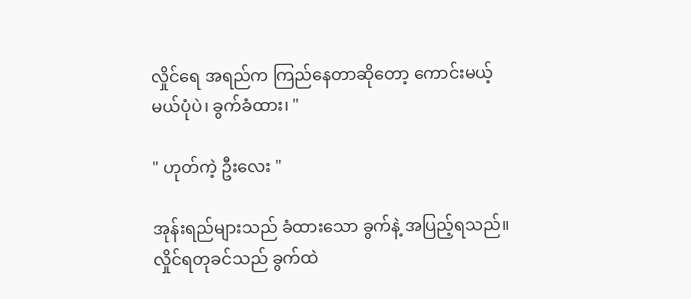လှိုင်ရေ အရည်က ကြည်နေတာဆိုတော့ ကောင်းမယ့်မယ်ပုံပဲ၊ ခွက်ခံထား၊ "

" ဟုတ်ကဲ့ ဦးလေး "

အုန်းရည်များသည် ခံထားသော ခွက်နဲ့ အပြည့်ရသည်။ လှိုင်ရတုခင်သည် ခွက်ထဲ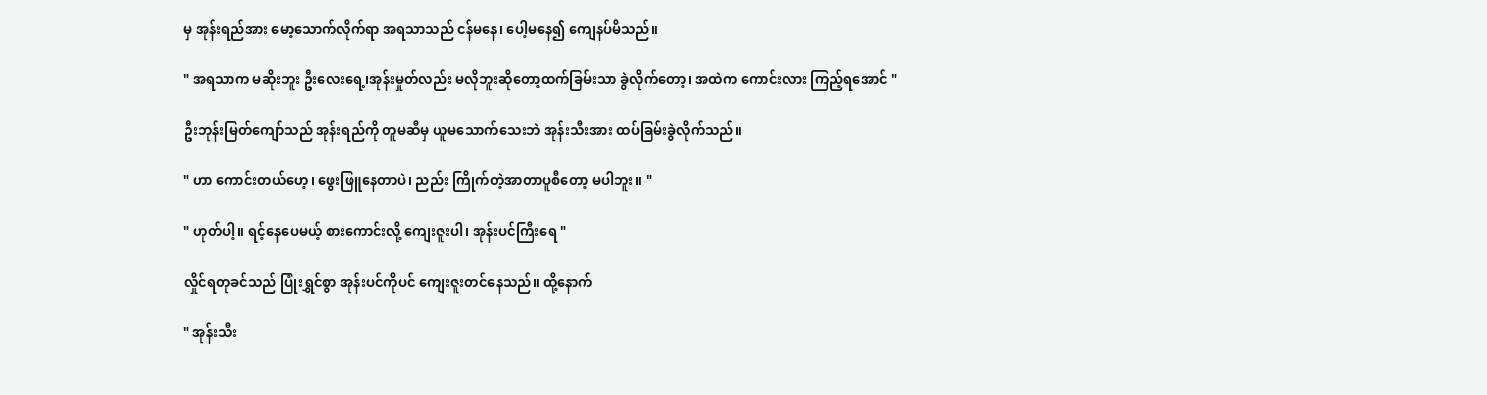မှ အုန်းရည်အား မော့သောက်လိုက်ရာ အရသာသည် ငန်မနေ၊ ပေါ့မနေ၍ ကျေနပ်မိသည်။

" အရသာက မဆိုးဘူး ဦးလေးရေ့၊အုန်းမှုတ်လည်း မလိုဘူးဆို‌တော့ထက်ခြမ်းသာ ခွဲလိုက်တော့၊ အထဲက ကောင်းလား ကြည့်ရအောင် "

ဦးဘုန်းမြတ်ကျော်သည် အုန်းရည်ကို တူမဆီမှ ယူမသောက်သေးဘဲ အုန်းသီးအား ထပ်ခြမ်းခွဲလိုက်သည်။

" ဟာ ကောင်းတယ်ဟေ့၊ ဖွေးဖြူနေတာပဲ၊ ညည်း ကြိုက်တဲ့အာတာပူစီတော့ မပါဘူး။ "

" ဟုတ်ပါ့။ ရင့်နေပေမယ့် စားကောင်းလို့ ကျေးဇူးပါ၊ အုန်းပင်ကြီးရေ "

လှိုင်ရတုခင်သည် ပြုံးရွှင်စွာ အုန်းပင်ကိုပင် ကျေးဇူးတင်နေသည်။ ထို့နောက်

" အုန်းသီး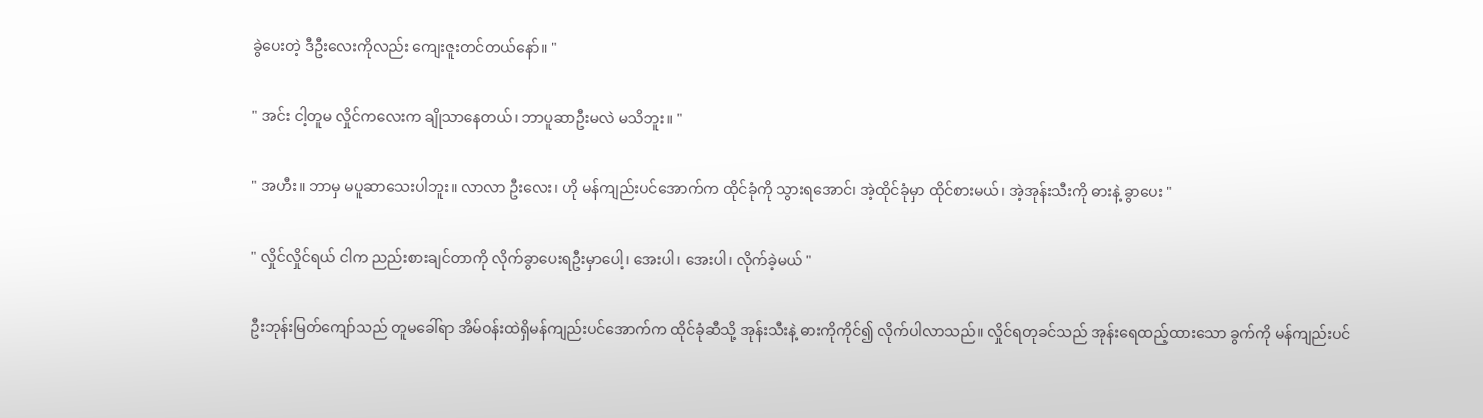ခွဲပေးတဲ့ ဒီဦးလေးကိုလည်း ကျေးဇူးတင်တယ်နော်။ "

" အင်း ငါ့တူမ လှိုင်က‌လေးက ချိုသာနေတယ်၊ ဘာပူဆာဦးမလဲ မသိဘူး။ "

" အဟီး။ ဘာမှ မပူဆာသေးပါဘူး။ လာလာ ဦးလေး၊ ဟို မန်ကျည်းပင်အောက်က ထိုင်ခုံကို သွားရအောင်၊ အဲ့ထိုင်ခုံမှာ ထိုင်စားမယ်၊ အဲ့အုန်းသီးကို ဓားနဲ့ ခွာပေး "

" လှိုင်လှိုင်ရယ် ငါက ညည်းစားချင်တာကို လိုက်ခွာပေးရဦးမှာပေါ့၊ အေးပါ၊ အေးပါ၊ လိုက်ခဲ့မယ် "

ဦးဘုန်းမြတ်ကျော်သည် တူမခေါ်ရာ အိမ်ဝန်းထဲရှိမန်ကျည်းပင်အောက်က ထိုင်ခုံဆီသို့ အုန်းသီးနဲ့ ဓားကိုကိုင်၍ လိုက်ပါလာသည်။ လှိုင်ရတုခင်သည် အုန်းရေထည့်ထားသော ခွက်ကို မန်ကျည်းပင်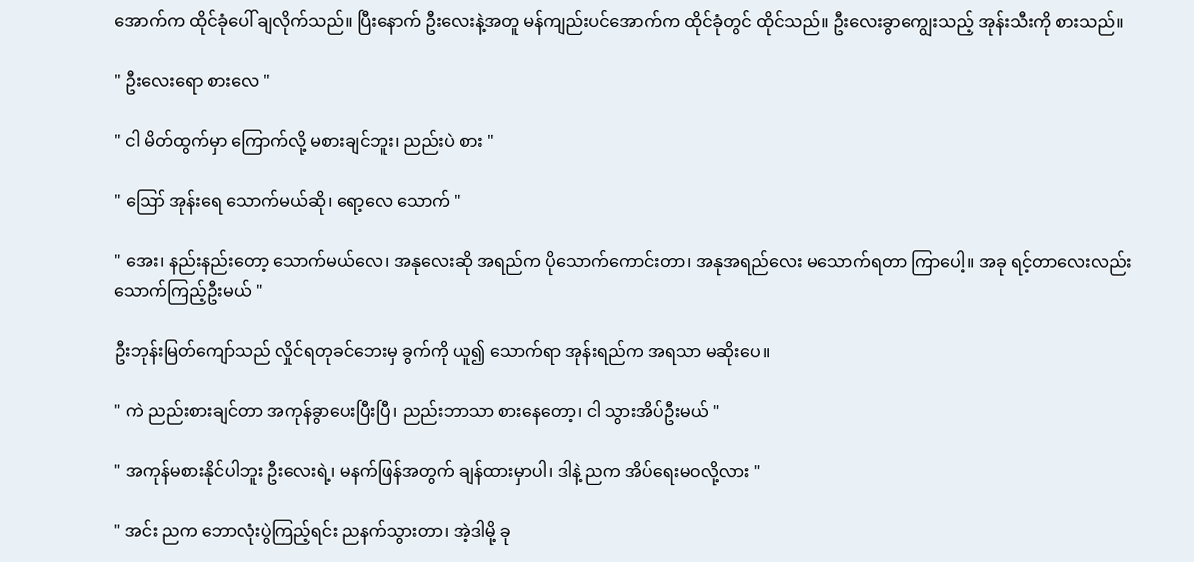အောက်က ထိုင်ခုံပေါ် ချလိုက်သည်။ ပြီးနောက် ဦးလေးနဲ့အတူ မန်ကျည်းပင်အောက်က ထိုင်ခုံတွင် ထိုင်သည်။ ဦးလေးခွာကျွေးသည့် အုန်းသီးကို စားသည်။

" ဦးလေးရော စားလေ "

" ငါ မိတ်ထွက်မှာ ကြောက်လို့ မစားချင်ဘူး၊ ညည်းပဲ စား "

" ဪ အုန်းရေ သောက်မယ်ဆို၊ ရော့လေ သောက် "

" အေး၊ နည်းနည်းတော့ သောက်မယ်လေ၊ အနုလေးဆို အရည်က ပိုသောက်ကောင်းတာ၊ အနုအရည်လေး မသောက်ရတာ ကြာပေါ့။ အခု ရင့်တာလေးလည်း သောက်ကြည့်ဦးမယ် "

ဦးဘုန်းမြတ်ကျော်သည် လှိုင်ရတုခင်ဘေးမှ ခွက်ကို ယူ၍ သောက်ရာ အုန်းရည်က အရသာ မဆိုးပေ။

" ကဲ ညည်းစားချင်တာ အကုန်ခွာပေးပြီးပြီ၊ ညည်းဘာသာ စားနေတော့၊ ငါ သွားအိပ်ဦးမယ် "

" အကုန်မစားနိုင်ပါဘူး ဦးလေးရဲ့၊ မနက်ဖြန်အတွက် ချန်ထားမှာပါ၊ ဒါနဲ့ ညက အိပ်ရေးမဝလို့လား "

" အင်း ညက ဘောလုံးပွဲကြည့်ရင်း ညနက်သွားတာ၊ အဲ့ဒါမို့ ခု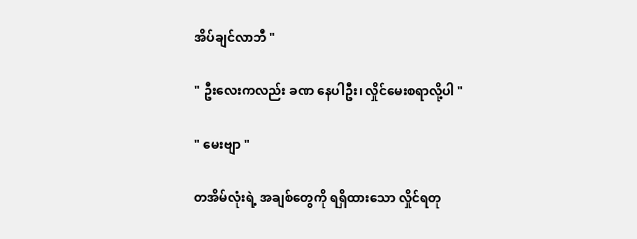အိပ်ချင်လာဘီ "

" ဦးလေးကလည်း ခဏ နေပါဦး၊ လှိုင်မေးစရာလို့ပါ "

" မေးဗျာ "

တအိမ်လုံးရဲ့ အချစ်တွေကို ရရှိထားသော လှိုင်ရတု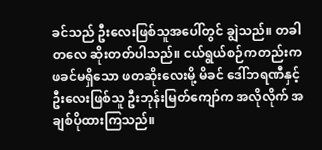ခင်သည် ဦးလေးဖြစ်သူအပေါ်တွင် ချွဲသည်။ တ‌ခါတလေ ဆိုးတတ်ပါသည်။ ငယ်ရွယ်စဉ်ကတည်းက ဖခင်မရှိသော ဖတဆိုးလေးမို့ မိခင် ဒေါ်ဘရဏီနှင့် ဦးလေးဖြစ်သူ ဦးဘုန်းမြတ်ကျော်က အလိုလိုက် အချစ်ပိုထားကြသည်။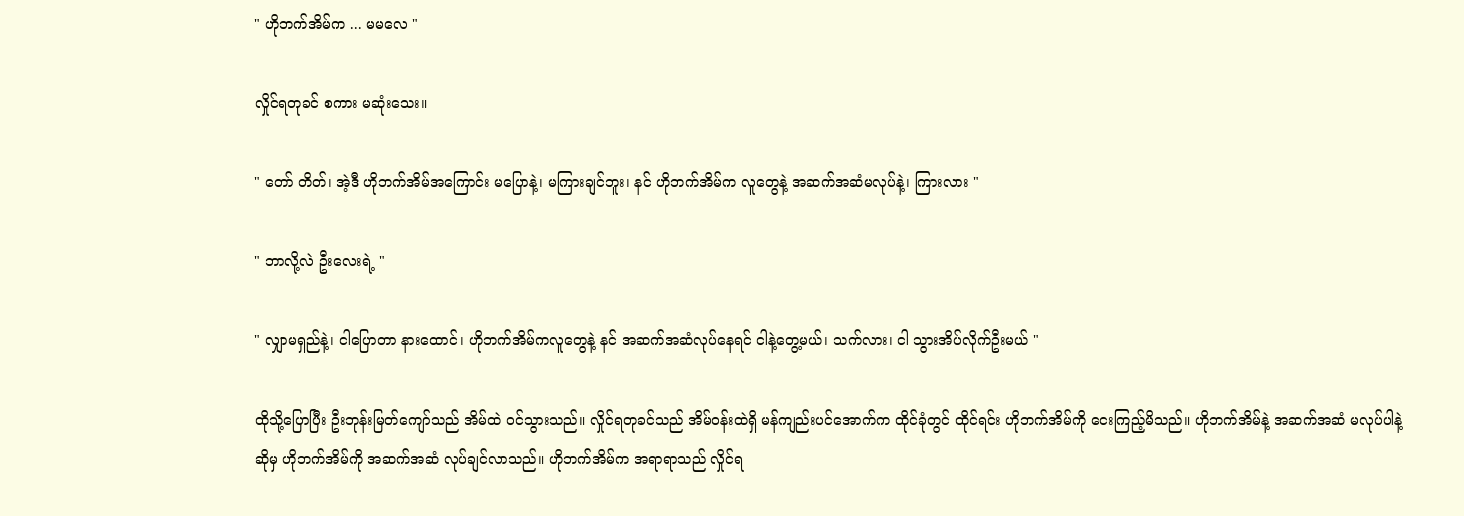" ဟိုဘက်အိမ်က ... မမလေ "

လှိုင်ရတုခင် စကား မဆုံးသေး။

" တော် တိတ်၊ အဲ့ဒီ ဟိုဘက်အိမ်အကြောင်း မပြောနဲ့၊ မကြားချင်ဘူး၊ နင် ဟိုဘက်အိမ်က လူတွေနဲ့ အဆက်အဆံမလုပ်နဲ့၊ ကြားလား "

" ဘာလို့လဲ ဦးလေးရဲ့ "

" လျှာမရှည်နဲ့၊ ငါပြောတာ နားထောင်၊ ဟိုဘက်အိမ်ကလူတွေနဲ့ နင် အဆက်အဆံလုပ်နေရင် ငါနဲ့တွေ့မယ်၊ သက်လား၊ ငါ သွားအိပ်လိုက်ဦးမယ် "

ထိုသို့ပြောပြီး ဦးဘုန်းမြတ်ကျော်သည် အိမ်ထဲ ဝင်သွားသည်။ လှိုင်ရတုခင်သည် အိမ်ဝန်းထဲရှိ မန်ကျည်းပင်အောက်က ထိုင်ခုံတွင် ထိုင်ရင်း ဟိုဘက်အိမ်ကို ငေးကြည့်မိသည်။ ဟိုဘက်အိမ်နဲ့ အဆက်အဆံ မလုပ်ပါနဲ့ဆိုမှ ဟိုဘက်အိမ်ကို အဆက်အဆံ လုပ်ချင်လာသည်။ ဟိုဘက်အိမ်က အရာရာသည် လှိုင်ရ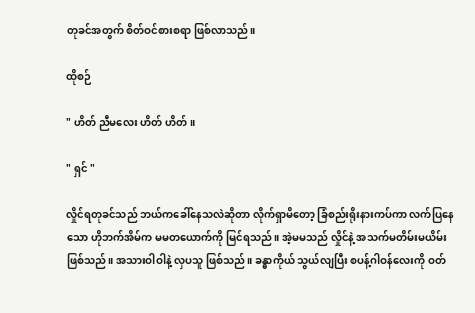တုခင်အတွက် စိတ်ဝင်စားစရာ ဖြစ်လာသည်။

ထိုစဉ်

" ဟိတ် ညီမလေး ဟိတ် ဟိတ်။

" ရှင် "

လှိုင်ရတုခင်သည် ဘယ်ကခေါ်နေသလဲဆိုတာ လိုက်ရှာမိတော့ ခြံစည်းရိုးနားကပ်ကာ လက်ပြနေသော ဟိုဘက်အိမ်က မမတယောက်ကို မြင်ရသည်။ အဲ့မမသည် လှိုင်နဲ့ အသက်မတိမ်းမယိမ်း ဖြစ်သည်။ အသားဝါဝါနဲ့ လှပသူ ဖြစ်သည်။ ခန္ဓာကိုယ် သွယ်လျပြီး စပန့်ဂါဝန်လေးကို ဝတ်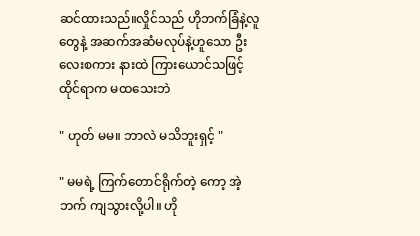ဆင်ထားသည်။လှိုင်သည် ဟိုဘက်ခြံနဲ့လူတွေနဲ့ အဆက်အဆံမလုပ်နဲ့ဟူသော ဦးလေးစကား နားထဲ ကြားယောင်သဖြင့် ထိုင်ရာက မထသေးဘဲ

" ဟုတ် မမ။ ဘာလဲ မသိဘူးရှင့် "

" မမရဲ့ ကြက်တောင်ရိုက်တဲ့ ကော့ အဲ့ဘက် ကျသွားလို့ပါ။ ဟို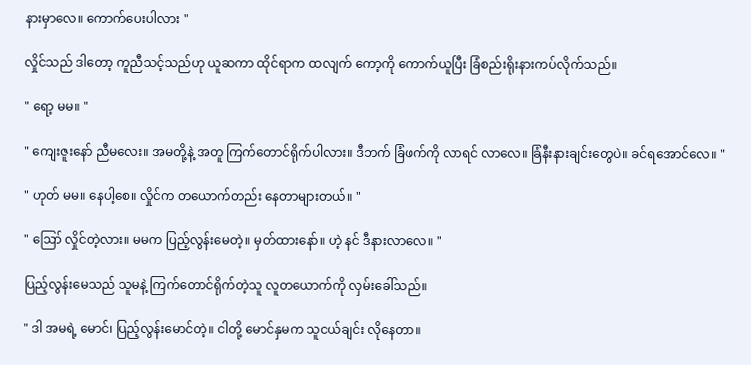နားမှာလေ။ ကောက်ပေးပါလား "

လှိုင်သည် ဒါတော့ ကူညီသင့်သည်ဟု ယူဆကာ ထိုင်ရာက ထလျက် ကော့ကို ကောက်ယူပြီး ခြံစည်းရိုးနားကပ်လိုက်သည်။

" ရော့ မမ။ "

" ကျေးဇူးနော် ညီမလေး။ အမတို့နဲ့ အတူ ကြက်တောင်ရိုက်ပါလား။ ဒီဘက် ခြံဖက်ကို လာရင် လာလေ။ ခြံနီးနားချင်းတွေပဲ။ ခင်ရအောင်လေ။ "

" ဟုတ် မမ။ နေပါ့စေ။ လှိုင်က တယောက်တည်း နေတာများတယ်။ "

" ဪ လှိုင်တဲ့လား။ မမက ပြည့်လွန်းမေတဲ့။ မှတ်ထား‌နော်။ ဟဲ့ နင် ဒီနားလာလေ။ "

ပြည့်လွန်းမေသည် သူမနဲ့ ကြက်တောင်ရိုက်တဲ့သူ လူတယောက်ကို လှမ်းခေါ်သည်။

" ဒါ အမရဲ့ မောင်၊ ပြည့်လွန်းမောင်တဲ့။ ငါတို့ မောင်နှမက သူငယ်ချင်း လိုနေတာ။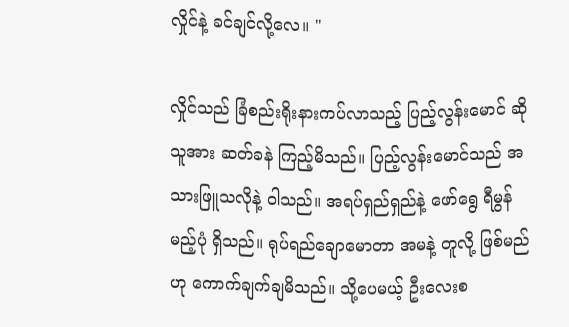လှိုင်နဲ့ ခင်ချင်လို့လေ။ "

လှိုင်သည် ခြံစည်းရိုးနားကပ်လာသည့် ပြည့်လွန်းမောင် ဆိုသူအား ဆတ်ခနဲ ကြည့်မိသည်။ ပြည့်လွန်းမောင်သည် အသားဖြူသလိုနဲ့ ဝါသည်။ အရပ်ရှည်ရှည်နဲ့ ဖော်ရွေ ရီမွန်မည့်ပုံ ရှိသည်။ ရုပ်ရည်ချောမောတာ အမနဲ့ တူလို့ ဖြစ်မည်ဟု ကောက်ချက်ချမိသည်။ သို့ပေမယ့် ဦးလေးစ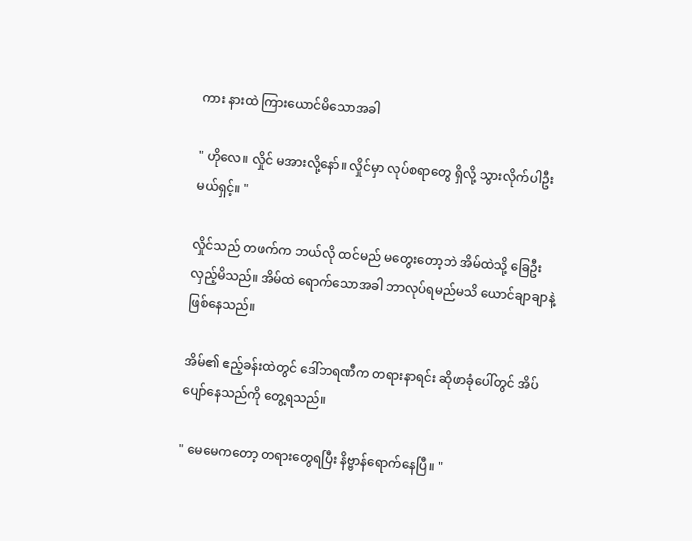ကား နားထဲ ကြားယောင်မိသောအခါ

" ဟိုလေ။ လှိုင် မအားလို့နော်။ လှိုင်မှာ လုပ်စရာတွေ ရှိလို့ သွားလိုက်ပါဦးမယ်ရှင့်။ "

လှိုင်သည် တဖက်က ဘယ်လို ထင်မည် မတွေးတော့ဘဲ အိမ်ထဲသို့ ခြေဦးလှည့်မိသည်။ အိမ်ထဲ ရောက်သောအခါ ဘာလုပ်ရမည်မသိ ယောင်ချာချာနဲ့ ဖြစ်နေသည်။

အိမ်၏ ဧည့်ခန်းထဲတွင် ဒေါ်ဘရဏီက တရားနာရင်း ဆိုဖာခုံပေါ်တွင် အိပ်ပျော်နေသည်ကို တွေ့ရသည်။

" မေမေကတော့ တရားတွေရပြီး နိဗ္ဗာန်ရောက်နေပြီ။ "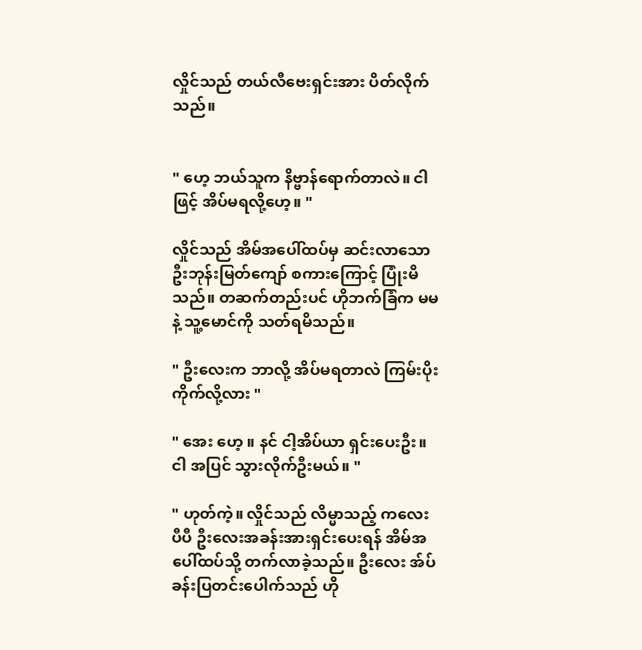လှိုင်သည် တယ်လီဗေးရှင်းအား ပိတ်လိုက်သည်။


" ဟေ့ ဘယ်သူက နိဗ္ဗာန်ရောက်တာလဲ။ ငါဖြင့် အိပ်မရလို့ဟေ့။ "

လှိုင်သည် အိမ်အပေါ်ထပ်မှ ဆင်းလာသော ဦးဘုန်းမြတ်ကျော် စကားကြောင့် ပြုံးမိသည်။ တဆက်တည်းပင် ဟိုဘက်ခြံက မမနဲ့ သူ့မောင်ကို သတ်ရမိသည်။

" ဦးလေးက ဘာလို့ အိပ်မရတာလဲ ကြမ်းပိုးကိုက်လို့လား "

" အေး ဟေ့ ။ နင် ငါ့အိပ်ယာ ရှင်းပေးဦး။ ငါ အပြင် သွားလိုက်ဦးမယ်။ "

" ဟုတ်ကဲ့။ လှိုင်သည် လိမ္မာသည့် ကလေးပီပီ ဦးလေးအခန်းအားရှင်းပေးရန် အိမ်အပေါ်ထပ်သို့ တက်လာခဲ့သည်။ ဦးလေး အ်ပ်ခန်းပြတင်းပေါက်သည် ဟို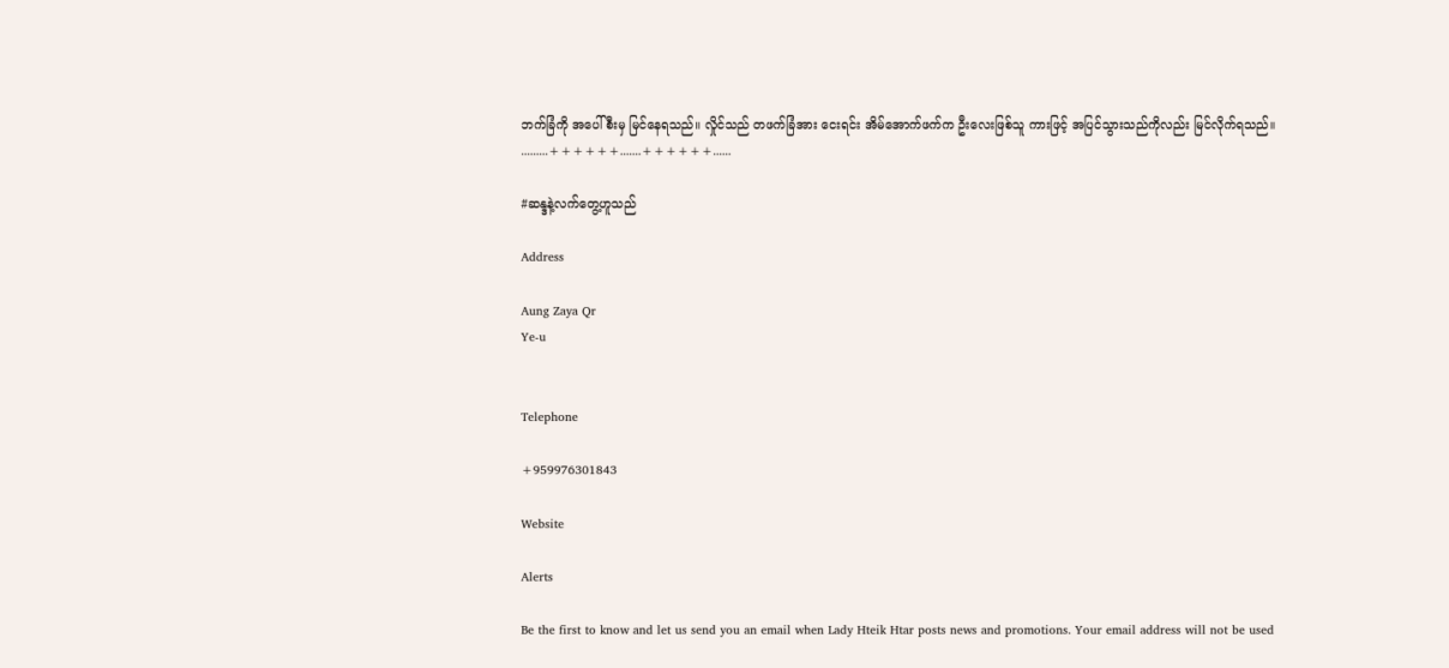ဘက်ခြံကို အပေါ်စီးမှ မြင်နေရသည်။ လှိုင်သည် တဖက်ခြံအား ငေးရင်း အိမ်အောက်ဖက်က ဦးလေးဖြစ်သူ ကားဖြင့် အပြင်သွားသည်ကိုလည်း မြင်လိုက်ရသည်။
.........++++++.......++++++......

#ဆန္ဒနဲ့လက်တွေ့ဟူသည်

Address

Aung Zaya Qr
Ye-u


Telephone

+959976301843

Website

Alerts

Be the first to know and let us send you an email when Lady Hteik Htar posts news and promotions. Your email address will not be used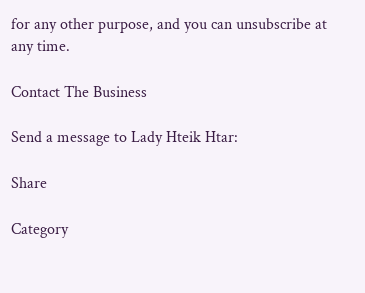for any other purpose, and you can unsubscribe at any time.

Contact The Business

Send a message to Lady Hteik Htar:

Share

Category